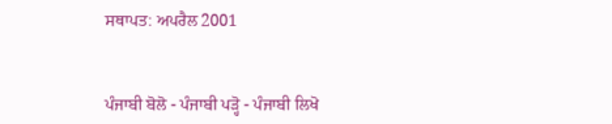ਸਥਾਪਤ: ਅਪਰੈਲ 2001


ਪੰਜਾਬੀ ਬੋਲੋ - ਪੰਜਾਬੀ ਪੜ੍ਹੋ - ਪੰਜਾਬੀ ਲਿਖੋ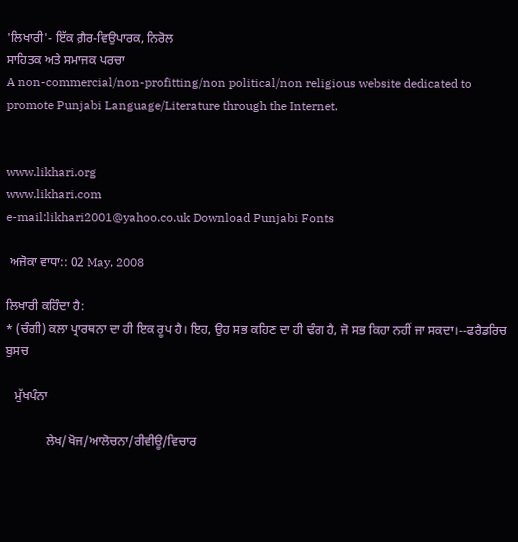'ਲਿਖਾਰੀ'- ਇੱਕ ਗ਼ੈਰ-ਵਿਉਪਾਰਕ, ਨਿਰੋਲ
ਸਾਹਿਤਕ ਅਤੇ ਸਮਾਜਕ ਪਰਚਾ
A non-commercial/non-profitting/non political/non religious website dedicated to promote Punjabi Language/Literature through the Internet.


www.likhari.org
www.likhari.com
e-mail:likhari2001@yahoo.co.uk Download Punjabi Fonts

 ਅਜੋਕਾ ਵਾਧਾ:: 02 May, 2008

ਲਿਖਾਰੀ ਕਹਿੰਦਾ ਹੈ:
* (ਚੰਗੀ) ਕਲਾ ਪ੍ਰਾਰਥਨਾ ਦਾ ਹੀ ਇਕ ਰੂਪ ਹੈ। ਇਹ, ਉਹ ਸਭ ਕਹਿਣ ਦਾ ਹੀ ਢੰਗ ਹੈ, ਜੋ ਸਭ ਕਿਹਾ ਨਹੀਂ ਜਾ ਸਕਦਾ।--ਫਰੈਡਰਿਚ ਬੁਸਚ

   ਮੁੱਖਪੰਨਾ

             ਲੇਖ/ਖੋਜ/ਆਲੋਚਨਾ/ਰੀਵੀਊ/ਵਿਚਾਰ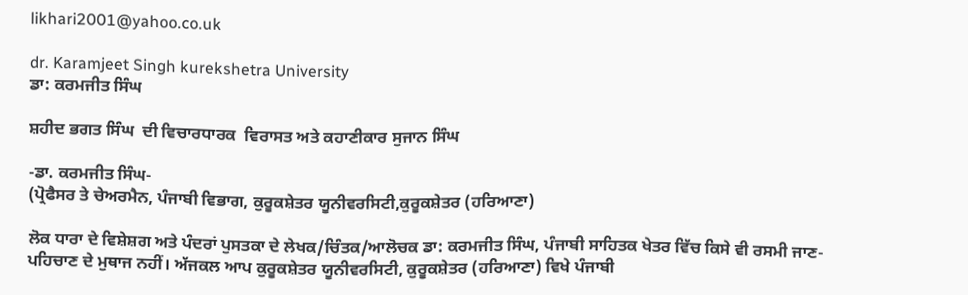likhari2001@yahoo.co.uk

dr. Karamjeet Singh kurekshetra University
ਡਾ: ਕਰਮਜੀਤ ਸਿੰਘ

ਸ਼ਹੀਦ ਭਗਤ ਸਿੰਘ  ਦੀ ਵਿਚਾਰਧਾਰਕ  ਵਿਰਾਸਤ ਅਤੇ ਕਹਾਣੀਕਾਰ ਸੁਜਾਨ ਸਿੰਘ

-ਡਾ. ਕਰਮਜੀਤ ਸਿੰਘ-
(ਪ੍ਰੋਫੈਸਰ ਤੇ ਚੇਅਰਮੈਨ, ਪੰਜਾਬੀ ਵਿਭਾਗ, ਕੁਰੂਕਸ਼ੇਤਰ ਯੂਨੀਵਰਸਿਟੀ,ਕੁਰੂਕਸ਼ੇਤਰ (ਹਰਿਆਣਾ)

ਲੋਕ ਧਾਰਾ ਦੇ ਵਿਸ਼ੇਸ਼ਗ ਅਤੇ ਪੰਦਰਾਂ ਪੁਸਤਕਾ ਦੇ ਲੇਖਕ/ਚਿੰਤਕ/ਆਲੋਚਕ ਡਾ: ਕਰਮਜੀਤ ਸਿੰਘ, ਪੰਜਾਬੀ ਸਾਹਿਤਕ ਖੇਤਰ ਵਿੱਚ ਕਿਸੇ ਵੀ ਰਸਮੀ ਜਾਣ-ਪਹਿਚਾਣ ਦੇ ਮੁਥਾਜ ਨਹੀਂ। ਅੱਜਕਲ ਆਪ ਕੁਰੂਕਸ਼ੇਤਰ ਯੂਨੀਵਰਸਿਟੀ, ਕੁਰੂਕਸ਼ੇਤਰ (ਹਰਿਆਣਾ) ਵਿਖੇ ਪੰਜਾਬੀ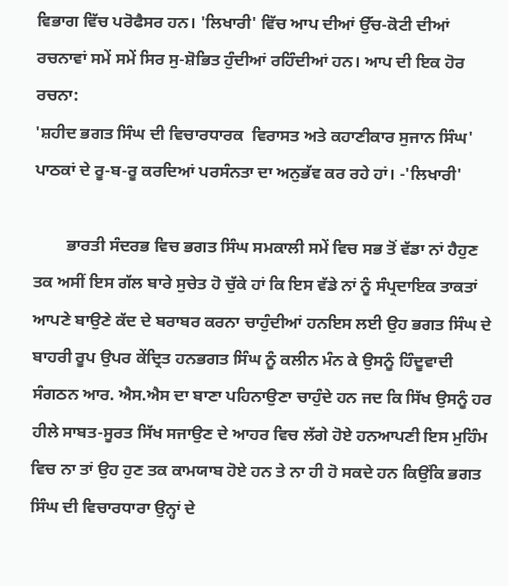ਵਿਭਾਗ ਵਿੱਚ ਪਰੋਫੈਸਰ ਹਨ। 'ਲਿਖਾਰੀ' ਵਿੱਚ ਆਪ ਦੀਆਂ ਉੱਚ-ਕੋਟੀ ਦੀਆਂ ਰਚਨਾਵਾਂ ਸਮੇਂ ਸਮੇਂ ਸਿਰ ਸੁ-ਸ਼ੋਭਿਤ ਹੁੰਦੀਆਂ ਰਹਿੰਦੀਆਂ ਹਨ। ਆਪ ਦੀ ਇਕ ਹੋਰ ਰਚਨਾ:
'ਸ਼ਹੀਦ ਭਗਤ ਸਿੰਘ ਦੀ ਵਿਚਾਰਧਾਰਕ  ਵਿਰਾਸਤ ਅਤੇ ਕਹਾਣੀਕਾਰ ਸੁਜਾਨ ਸਿੰਘ' ਪਾਠਕਾਂ ਦੇ ਰੂ-ਬ-ਰੂ ਕਰਦਿਆਂ ਪਰਸੰਨਤਾ ਦਾ ਅਨੁਭੱਵ ਕਰ ਰਹੇ ਹਾਂ। -'ਲਿਖਾਰੀ'

        ਭਾਰਤੀ ਸੰਦਰਭ ਵਿਚ ਭਗਤ ਸਿੰਘ ਸਮਕਾਲੀ ਸਮੇਂ ਵਿਚ ਸਭ ਤੋਂ ਵੱਡਾ ਨਾਂ ਹੈਹੁਣ ਤਕ ਅਸੀਂ ਇਸ ਗੱਲ ਬਾਰੇ ਸੁਚੇਤ ਹੋ ਚੁੱਕੇ ਹਾਂ ਕਿ ਇਸ ਵੱਡੇ ਨਾਂ ਨੂੰ ਸੰਪ੍ਰਦਾਇਕ ਤਾਕਤਾਂ ਆਪਣੇ ਬਾਉਣੇ ਕੱਦ ਦੇ ਬਰਾਬਰ ਕਰਨਾ ਚਾਹੁੰਦੀਆਂ ਹਨਇਸ ਲਈ ਉਹ ਭਗਤ ਸਿੰਘ ਦੇ ਬਾਹਰੀ ਰੂਪ ਉਪਰ ਕੇਂਦ੍ਰਿਤ ਹਨਭਗਤ ਸਿੰਘ ਨੂੰ ਕਲੀਨ ਮੰਨ ਕੇ ਉਸਨੂੰ ਹਿੰਦੂਵਾਦੀ ਸੰਗਠਨ ਆਰ. ਐਸ.ਐਸ ਦਾ ਬਾਣਾ ਪਹਿਨਾਉਣਾ ਚਾਹੁੰਦੇ ਹਨ ਜਦ ਕਿ ਸਿੱਖ ਉਸਨੂੰ ਹਰ ਹੀਲੇ ਸਾਬਤ-ਸੂਰਤ ਸਿੱਖ ਸਜਾਉਣ ਦੇ ਆਹਰ ਵਿਚ ਲੱਗੇ ਹੋਏ ਹਨਆਪਣੀ ਇਸ ਮੁਹਿੰਮ ਵਿਚ ਨਾ ਤਾਂ ਉਹ ਹੁਣ ਤਕ ਕਾਮਯਾਬ ਹੋਏ ਹਨ ਤੇ ਨਾ ਹੀ ਹੋ ਸਕਦੇ ਹਨ ਕਿਉਂਕਿ ਭਗਤ ਸਿੰਘ ਦੀ ਵਿਚਾਰਧਾਰਾ ਉਨ੍ਹਾਂ ਦੇ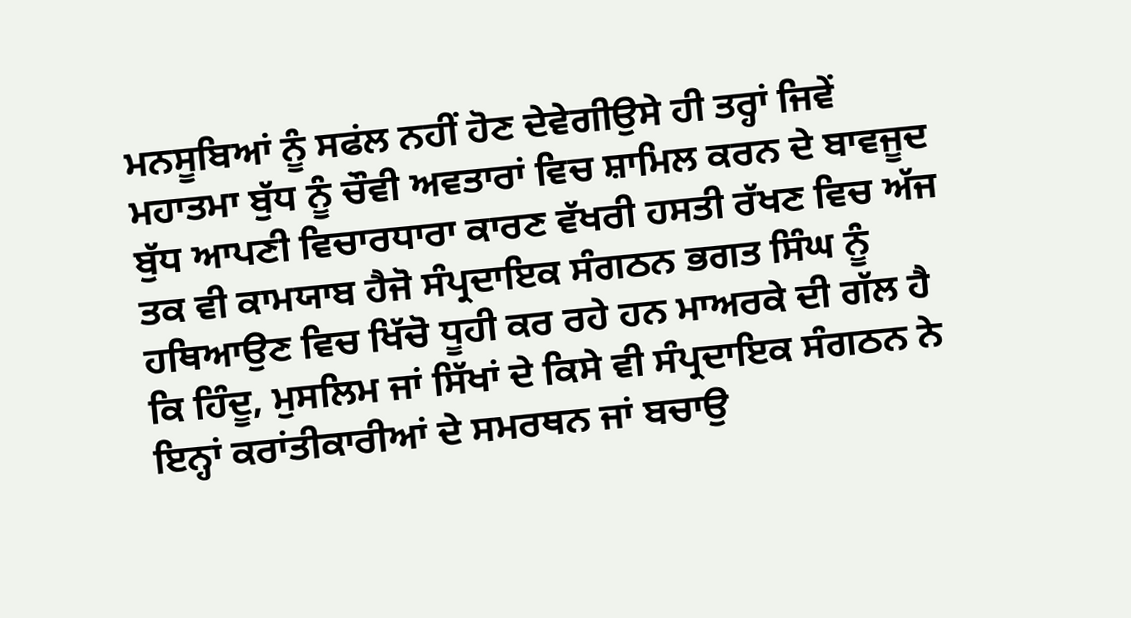ਮਨਸੂਬਿਆਂ ਨੂੰ ਸਫਂਲ ਨਹੀਂ ਹੋਣ ਦੇਵੇਗੀਉਸੇ ਹੀ ਤਰ੍ਹਾਂ ਜਿਵੇਂ ਮਹਾਤਮਾ ਬੁੱਧ ਨੂੰ ਚੌਵੀ ਅਵਤਾਰਾਂ ਵਿਚ ਸ਼ਾਮਿਲ ਕਰਨ ਦੇ ਬਾਵਜੂਦ ਬੁੱਧ ਆਪਣੀ ਵਿਚਾਰਧਾਰਾ ਕਾਰਣ ਵੱਖਰੀ ਹਸਤੀ ਰੱਖਣ ਵਿਚ ਅੱਜ ਤਕ ਵੀ ਕਾਮਯਾਬ ਹੈਜੋ ਸੰਪ੍ਰਦਾਇਕ ਸੰਗਠਨ ਭਗਤ ਸਿੰਘ ਨੂੰ ਹਥਿਆਉਣ ਵਿਚ ਖਿੱਚੋ ਧੂਹੀ ਕਰ ਰਹੇ ਹਨ ਮਾਅਰਕੇ ਦੀ ਗੱਲ ਹੈ ਕਿ ਹਿੰਦੂ, ਮੁਸਲਿਮ ਜਾਂ ਸਿੱਖਾਂ ਦੇ ਕਿਸੇ ਵੀ ਸੰਪ੍ਰਦਾਇਕ ਸੰਗਠਨ ਨੇ ਇਨ੍ਹਾਂ ਕਰਾਂਤੀਕਾਰੀਆਂ ਦੇ ਸਮਰਥਨ ਜਾਂ ਬਚਾਉ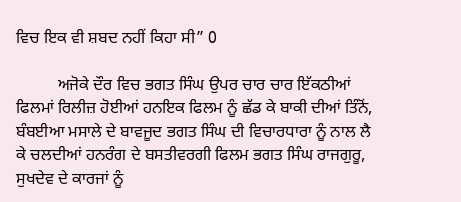ਵਿਚ ਇਕ ਵੀ ਸ਼ਬਦ ਨਹੀਂ ਕਿਹਾ ਸੀ” 0

          ਅਜੋਕੇ ਦੌਰ ਵਿਚ ਭਗਤ ਸਿੰਘ ਉਪਰ ਚਾਰ ਚਾਰ ਇੱਕਠੀਆਂ ਫਿਲਮਾਂ ਰਿਲੀਜ਼ ਹੋਈਆਂ ਹਨਇਕ ਫਿਲਮ ਨੂੰ ਛੱਡ ਕੇ ਬਾਕੀ ਦੀਆਂ ਤਿੰਨੋਂ, ਬੰਬਈਆ ਮਸਾਲੇ ਦੇ ਬਾਵਜੂਦ ਭਗਤ ਸਿੰਘ ਦੀ ਵਿਚਾਰਧਾਰਾ ਨੂੰ ਨਾਲ ਲੈ ਕੇ ਚਲਦੀਆਂ ਹਨਰੰਗ ਦੇ ਬਸਤੀਵਰਗੀ ਫਿਲਮ ਭਗਤ ਸਿੰਘ ਰਾਜਗੁਰੂ, ਸੁਖਦੇਵ ਦੇ ਕਾਰਜਾਂ ਨੂੰ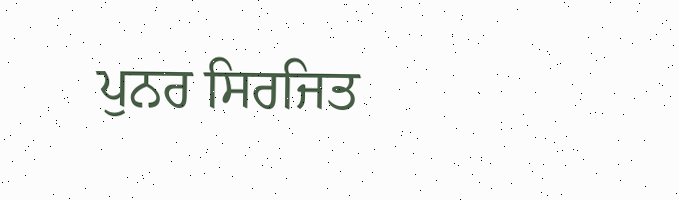ਪੁਨਰ ਸਿਰਜਿਤ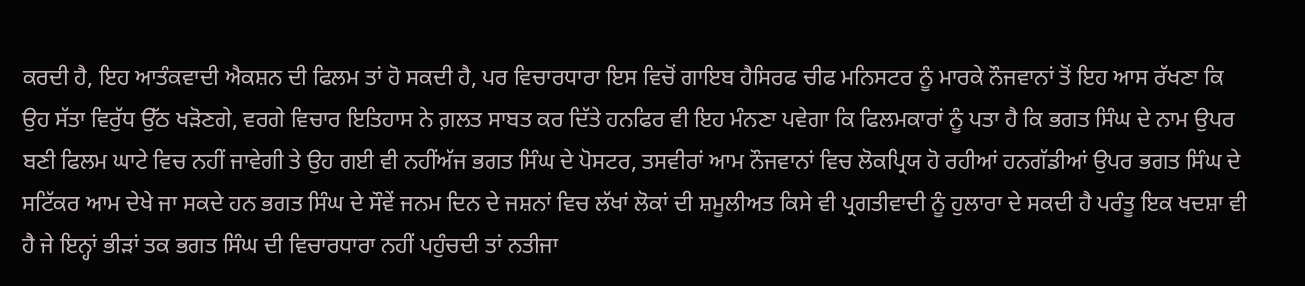ਕਰਦੀ ਹੈ, ਇਹ ਆਤੰਕਵਾਦੀ ਐਕਸ਼ਨ ਦੀ ਫਿਲਮ ਤਾਂ ਹੋ ਸਕਦੀ ਹੈ, ਪਰ ਵਿਚਾਰਧਾਰਾ ਇਸ ਵਿਚੋਂ ਗਾਇਬ ਹੈਸਿਰਫ ਚੀਫ ਮਨਿਸਟਰ ਨੂੰ ਮਾਰਕੇ ਨੌਜਵਾਨਾਂ ਤੋਂ ਇਹ ਆਸ ਰੱਖਣਾ ਕਿ ਉਹ ਸੱਤਾ ਵਿਰੁੱਧ ਉੱਠ ਖੜੋਣਗੇ, ਵਰਗੇ ਵਿਚਾਰ ਇਤਿਹਾਸ ਨੇ ਗ਼ਲਤ ਸਾਬਤ ਕਰ ਦਿੱਤੇ ਹਨਫਿਰ ਵੀ ਇਹ ਮੰਨਣਾ ਪਵੇਗਾ ਕਿ ਫਿਲਮਕਾਰਾਂ ਨੂੰ ਪਤਾ ਹੈ ਕਿ ਭਗਤ ਸਿੰਘ ਦੇ ਨਾਮ ਉਪਰ ਬਣੀ ਫਿਲਮ ਘਾਟੇ ਵਿਚ ਨਹੀਂ ਜਾਵੇਗੀ ਤੇ ਉਹ ਗਈ ਵੀ ਨਹੀਂਅੱਜ ਭਗਤ ਸਿੰਘ ਦੇ ਪੋਸਟਰ, ਤਸਵੀਰਾਂ ਆਮ ਨੌਜਵਾਨਾਂ ਵਿਚ ਲੋਕਪ੍ਰਿਯ ਹੋ ਰਹੀਆਂ ਹਨਗੱਡੀਆਂ ਉਪਰ ਭਗਤ ਸਿੰਘ ਦੇ ਸਟਿੱਕਰ ਆਮ ਦੇਖੇ ਜਾ ਸਕਦੇ ਹਨ ਭਗਤ ਸਿੰਘ ਦੇ ਸੌਵੇਂ ਜਨਮ ਦਿਨ ਦੇ ਜਸ਼ਨਾਂ ਵਿਚ ਲੱਖਾਂ ਲੋਕਾਂ ਦੀ ਸ਼ਮੂਲੀਅਤ ਕਿਸੇ ਵੀ ਪ੍ਰਗਤੀਵਾਦੀ ਨੂੰ ਹੁਲਾਰਾ ਦੇ ਸਕਦੀ ਹੈ ਪਰੰਤੂ ਇਕ ਖਦਸ਼ਾ ਵੀ ਹੈ ਜੇ ਇਨ੍ਹਾਂ ਭੀੜਾਂ ਤਕ ਭਗਤ ਸਿੰਘ ਦੀ ਵਿਚਾਰਧਾਰਾ ਨਹੀਂ ਪਹੁੰਚਦੀ ਤਾਂ ਨਤੀਜਾ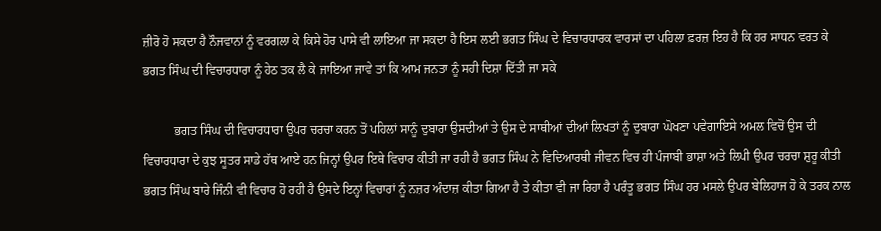ਜ਼ੀਰੋ ਹੋ ਸਕਦਾ ਹੈ ਨੌਜਵਾਨਾਂ ਨੂੰ ਵਰਗਲਾ ਕੇ ਕਿਸੇ ਹੋਰ ਪਾਸੇ ਵੀ ਲਾਇਆ ਜਾ ਸਕਦਾ ਹੈ ਇਸ ਲਈ ਭਗਤ ਸਿੰਘ ਦੇ ਵਿਚਾਰਧਾਰਕ ਵਾਰਸਾਂ ਦਾ ਪਹਿਲਾ ਫ਼ਰਜ਼ ਇਹ ਹੈ ਕਿ ਹਰ ਸਾਧਨ ਵਰਤ ਕੇ ਭਗਤ ਸਿੰਘ ਦੀ ਵਿਚਾਰਧਾਰਾ ਨੂੰ ਹੇਠ ਤਕ ਲੈ ਕੇ ਜਾਇਆ ਜਾਵੇ ਤਾਂ ਕਿ ਆਮ ਜਨਤਾ ਨੂੰ ਸਹੀ ਦਿਸ਼ਾ ਦਿੱਤੀ ਜਾ ਸਕੇ

          ਭਗਤ ਸਿੰਘ ਦੀ ਵਿਚਾਰਧਾਰਾ ਉਪਰ ਚਰਚਾ ਕਰਨ ਤੋਂ ਪਹਿਲਾਂ ਸਾਨੂੰ ਦੁਬਾਰਾ ਉਸਦੀਆਂ ਤੇ ਉਸ ਦੇ ਸਾਥੀਆਂ ਦੀਆਂ ਲਿਖਤਾਂ ਨੂੰ ਦੁਬਾਰਾ ਘੋਖਣਾ ਪਵੇਗਾਇਸੇ ਅਮਲ ਵਿਚੋਂ ਉਸ ਦੀ ਵਿਚਾਰਧਾਰਾ ਦੇ ਕੁਝ ਸੂਤਰ ਸਾਡੇ ਹੱਥ ਆਏ ਹਨ ਜਿਨ੍ਹਾਂ ਉਪਰ ਇਥੇ ਵਿਚਾਰ ਕੀਤੀ ਜਾ ਰਹੀ ਹੈ ਭਗਤ ਸਿੰਘ ਨੇ ਵਿਦਿਆਰਥੀ ਜੀਵਨ ਵਿਚ ਹੀ ਪੰਜਾਬੀ ਭਾਸ਼ਾ ਅਤੇ ਲਿਪੀ ਉਪਰ ਚਰਚਾ ਸ਼ੁਰੂ ਕੀਤੀ ਭਗਤ ਸਿੰਘ ਬਾਰੇ ਜਿੰਨੀ ਵੀ ਵਿਚਾਰ ਹੋ ਰਹੀ ਹੈ ਉਸਦੇ ਇਨ੍ਹਾਂ ਵਿਚਾਰਾਂ ਨੂੰ ਨਜ਼ਰ ਅੰਦਾਜ਼ ਕੀਤਾ ਗਿਆ ਹੈ ਤੇ ਕੀਤਾ ਵੀ ਜਾ ਰਿਹਾ ਹੈ ਪਰੰਤੂ ਭਗਤ ਸਿੰਘ ਹਰ ਮਸਲੇ ਉਪਰ ਬੇਲਿਹਾਜ ਹੋ ਕੇ ਤਰਕ ਨਾਲ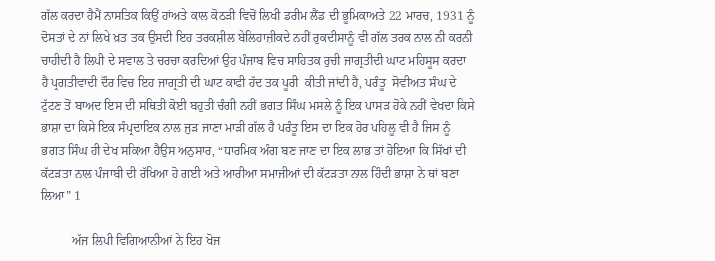ਗੱਲ ਕਰਦਾ ਹੈਮੈਂ ਨਾਸਤਿਕ ਕਿਉਂ ਹਾਂਅਤੇ ਕਾਲ ਕੋਠੜੀ ਵਿਚੋਂ ਲਿਖੀ ਡਰੀਮ ਲੈਂਡ ਦੀ ਭੂਮਿਕਾਅਤੇ 22 ਮਾਰਚ, 1931 ਨੂੰ ਦੋਸਤਾਂ ਦੇ ਨਾਂ ਲਿਖੇ ਖ਼ਤ ਤਕ ਉਸਦੀ ਇਹ ਤਰਕਸ਼ੀਲ ਬੇਲਿਹਾਜ਼ੀਕਦੇ ਨਹੀਂ ਰੁਕਦੀਸਾਨੂੰ ਵੀ ਗੱਲ ਤਰਕ ਨਾਲ ਨੀ ਕਰਨੀ ਚਾਹੀਦੀ ਹੈ ਲਿਪੀ ਦੇ ਸਵਾਲ ਤੇ ਚਰਚਾ ਕਰਦਿਆਂ ਉਹ ਪੰਜਾਬ ਵਿਚ ਸਾਹਿਤਕ ਰੁਚੀ ਜਾਗ੍ਰਤੀਦੀ ਘਾਟ ਮਹਿਸੂਸ ਕਰਦਾ ਹੈ ਪ੍ਰਗਤੀਵਾਦੀ ਦੌਰ ਵਿਚ ਇਹ ਜਾਗ੍ਰਤੀ ਦੀ ਘਾਟ ਕਾਫੀ ਹੱਦ ਤਕ ਪੂਰੀ  ਕੀਤੀ ਜਾਂਦੀ ਹੈ, ਪਰੰਤੂ  ਸੋਵੀਅਤ ਸੰਘ ਦੇ ਟੁੱਟਣ ਤੋਂ ਬਾਅਦ ਇਸ ਦੀ ਸਥਿਤੀ ਕੋਈ ਬਹੁਤੀ ਚੰਗੀ ਨਹੀਂ ਭਗਤ ਸਿੰਘ ਮਸਲੇ ਨੂੰ ਇਕ ਪਾਸੜ ਹੋਕੇ ਨਹੀਂ ਵੇਖਦਾ ਕਿਸੇ ਭਾਸ਼ਾ ਦਾ ਕਿਸੇ ਇਕ ਸੰਪ੍ਰਦਾਇਕ ਨਾਲ ਜੁੜ ਜਾਣਾ ਮਾੜੀ ਗੱਲ ਹੈ ਪਰੰਤੂ ਇਸ ਦਾ ਇਕ ਹੋਰ ਪਹਿਲੂ ਵੀ ਹੈ ਜਿਸ ਨੂੰ ਭਗਤ ਸਿੰਘ ਹੀ ਦੇਖ ਸਕਿਆ ਹੈਉਸ ਅਨੁਸਾਰ, “ਧਾਰਮਿਕ ਅੰਗ ਬਣ ਜਾਣ ਦਾ ਇਕ ਲਾਭ ਤਾਂ ਹੋਇਆ ਕਿ ਸਿੱਖਾਂ ਦੀ ਕੱਟੜਤਾ ਨਾਲ ਪੰਜਾਬੀ ਦੀ ਰੱਖਿਆ ਹੋ ਗਈ ਅਤੇ ਆਰੀਆ ਸਮਾਜੀਆਂ ਦੀ ਕੱਟੜਤਾ ਨਾਲ ਹਿੰਦੀ ਭਾਸ਼ਾ ਨੇ ਥਾਂ ਬਣਾ ਲਿਆ” 1

          ਅੱਜ ਲਿਪੀ ਵਿਗਿਆਨੀਆਂ ਨੇ ਇਹ ਖੋਜ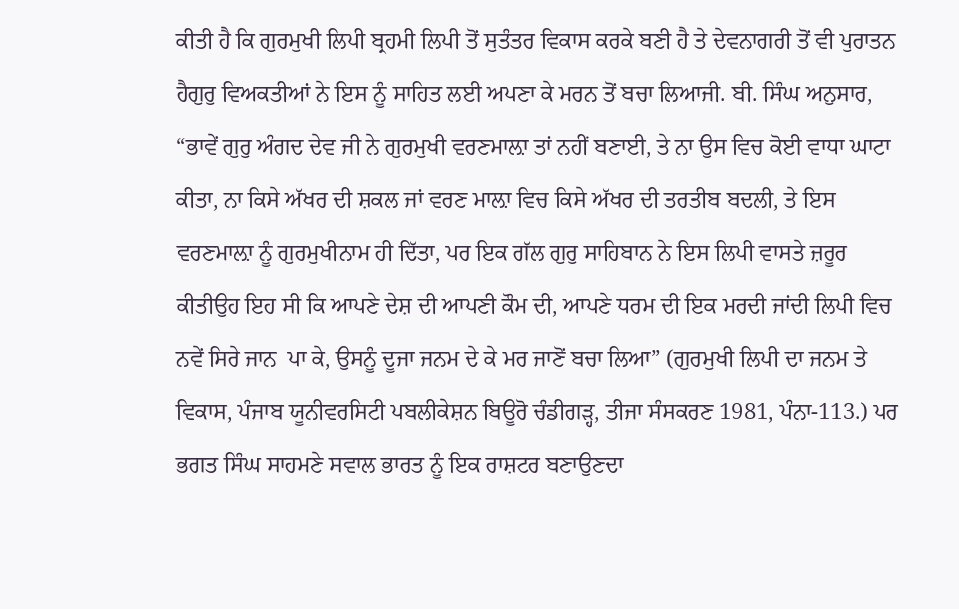ਕੀਤੀ ਹੈ ਕਿ ਗੁਰਮੁਖੀ ਲਿਪੀ ਬ੍ਰਹਮੀ ਲਿਪੀ ਤੋਂ ਸੁਤੰਤਰ ਵਿਕਾਸ ਕਰਕੇ ਬਣੀ ਹੈ ਤੇ ਦੇਵਨਾਗਰੀ ਤੋਂ ਵੀ ਪੁਰਾਤਨ ਹੈਗੁਰੁ ਵਿਅਕਤੀਆਂ ਨੇ ਇਸ ਨੂੰ ਸਾਹਿਤ ਲਈ ਅਪਣਾ ਕੇ ਮਰਨ ਤੋਂ ਬਚਾ ਲਿਆਜੀ. ਬੀ. ਸਿੰਘ ਅਨੁਸਾਰ, “ਭਾਵੇਂ ਗੁਰੁ ਅੰਗਦ ਦੇਵ ਜੀ ਨੇ ਗੁਰਮੁਖੀ ਵਰਣਮਾਲ਼ਾ ਤਾਂ ਨਹੀਂ ਬਣਾਈ, ਤੇ ਨਾ ਉਸ ਵਿਚ ਕੋਈ ਵਾਧਾ ਘਾਟਾ ਕੀਤਾ, ਨਾ ਕਿਸੇ ਅੱਖਰ ਦੀ ਸ਼ਕਲ ਜਾਂ ਵਰਣ ਮਾਲ਼ਾ ਵਿਚ ਕਿਸੇ ਅੱਖਰ ਦੀ ਤਰਤੀਬ ਬਦਲੀ, ਤੇ ਇਸ ਵਰਣਮਾਲ਼ਾ ਨੂੰ ਗੁਰਮੁਖੀਨਾਮ ਹੀ ਦਿੱਤਾ, ਪਰ ਇਕ ਗੱਲ ਗੁਰੁ ਸਾਹਿਬਾਨ ਨੇ ਇਸ ਲਿਪੀ ਵਾਸਤੇ ਜ਼ਰੂਰ ਕੀਤੀਉਹ ਇਹ ਸੀ ਕਿ ਆਪਣੇ ਦੇਸ਼ ਦੀ ਆਪਣੀ ਕੌਮ ਦੀ, ਆਪਣੇ ਧਰਮ ਦੀ ਇਕ ਮਰਦੀ ਜਾਂਦੀ ਲਿਪੀ ਵਿਚ ਨਵੇਂ ਸਿਰੇ ਜਾਨ  ਪਾ ਕੇ, ਉਸਨੂੰ ਦੂਜਾ ਜਨਮ ਦੇ ਕੇ ਮਰ ਜਾਣੋਂ ਬਚਾ ਲਿਆ” (ਗੁਰਮੁਖੀ ਲਿਪੀ ਦਾ ਜਨਮ ਤੇ ਵਿਕਾਸ, ਪੰਜਾਬ ਯੂਨੀਵਰਸਿਟੀ ਪਬਲੀਕੇਸ਼ਨ ਬਿਊਰੋ ਚੰਡੀਗੜ੍ਹ, ਤੀਜਾ ਸੰਸਕਰਣ 1981, ਪੰਨਾ-113.) ਪਰ ਭਗਤ ਸਿੰਘ ਸਾਹਮਣੇ ਸਵਾਲ ਭਾਰਤ ਨੂੰ ਇਕ ਰਾਸ਼ਟਰ ਬਣਾਉਣਦਾ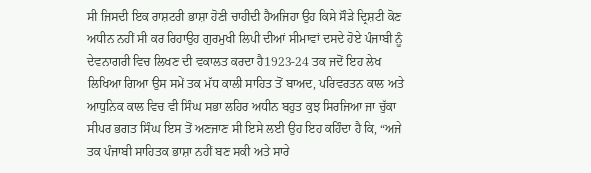ਸੀ ਜਿਸਦੀ ਇਕ ਰਾਸ਼ਟਰੀ ਭਾਸ਼ਾ ਹੋਣੀ ਚਾਹੀਦੀ ਹੈਅਜਿਹਾ ਉਹ ਕਿਸੇ ਸੌੜੇ ਦ੍ਰਿਸ਼ਟੀ ਕੋਣ ਅਧੀਨ ਨਹੀਂ ਸੀ ਕਰ ਰਿਹਾਉਹ ਗੁਰਮੁਖੀ ਲਿਪੀ ਦੀਆਂ ਸੀਮਾਵਾਂ ਦਸਦੇ ਹੋਏ ਪੰਜਾਬੀ ਨੂੰ ਦੇਵਨਾਗਰੀ ਵਿਚ ਲਿਖਣ ਦੀ ਵਕਾਲਤ ਕਰਦਾ ਹੈ1923-24 ਤਕ ਜਦੋਂ ਇਹ ਲੇਖ ਲਿਖਿਆ ਗਿਆ ਉਸ ਸਮੇਂ ਤਕ ਮੱਧ ਕਾਲੀ ਸਾਹਿਤ ਤੋਂ ਬਾਅਦ, ਪਰਿਵਰਤਨ ਕਾਲ ਅਤੇ ਆਧੁਨਿਕ ਕਾਲ ਵਿਚ ਵੀ ਸਿੰਘ ਸਭਾ ਲਹਿਰ ਅਧੀਨ ਬਹੁਤ ਕੁਝ ਸਿਰਜਿਆ ਜਾ ਚੁੱਕਾ ਸੀਪਰ ਭਗਤ ਸਿੰਘ ਇਸ ਤੋਂ ਅਣਜਾਣ ਸੀ ਇਸੇ ਲਈ ਉਹ ਇਹ ਕਹਿੰਦਾ ਹੈ ਕਿ, “ਅਜੇ ਤਕ ਪੰਜਾਬੀ ਸਾਹਿਤਕ ਭਾਸ਼ਾ ਨਹੀਂ ਬਣ ਸਕੀ ਅਤੇ ਸਾਰੇ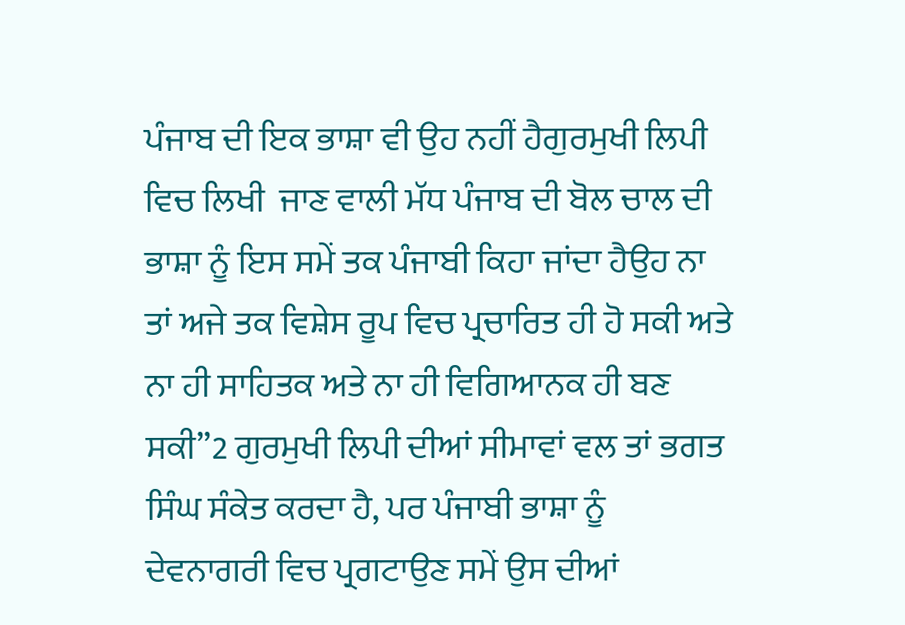ਪੰਜਾਬ ਦੀ ਇਕ ਭਾਸ਼ਾ ਵੀ ਉਹ ਨਹੀਂ ਹੈਗੁਰਮੁਖੀ ਲਿਪੀ ਵਿਚ ਲਿਖੀ  ਜਾਣ ਵਾਲੀ ਮੱਧ ਪੰਜਾਬ ਦੀ ਬੋਲ ਚਾਲ ਦੀ ਭਾਸ਼ਾ ਨੂੰ ਇਸ ਸਮੇਂ ਤਕ ਪੰਜਾਬੀ ਕਿਹਾ ਜਾਂਦਾ ਹੈਉਹ ਨਾ ਤਾਂ ਅਜੇ ਤਕ ਵਿਸ਼ੇਸ ਰੂਪ ਵਿਚ ਪ੍ਰਚਾਰਿਤ ਹੀ ਹੋ ਸਕੀ ਅਤੇ ਨਾ ਹੀ ਸਾਹਿਤਕ ਅਤੇ ਨਾ ਹੀ ਵਿਗਿਆਨਕ ਹੀ ਬਣ ਸਕੀ”2 ਗੁਰਮੁਖੀ ਲਿਪੀ ਦੀਆਂ ਸੀਮਾਵਾਂ ਵਲ ਤਾਂ ਭਗਤ ਸਿੰਘ ਸੰਕੇਤ ਕਰਦਾ ਹੈ, ਪਰ ਪੰਜਾਬੀ ਭਾਸ਼ਾ ਨੂੰ ਦੇਵਨਾਗਰੀ ਵਿਚ ਪ੍ਰਗਟਾਉਣ ਸਮੇਂ ਉਸ ਦੀਆਂ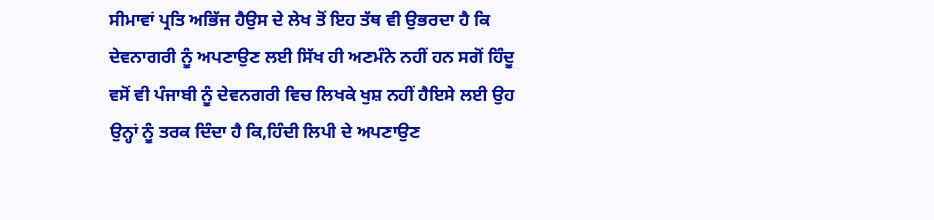ਸੀਮਾਵਾਂ ਪ੍ਰਤਿ ਅਭਿੱਜ ਹੈਉਸ ਦੇ ਲੇਖ ਤੋਂ ਇਹ ਤੱਥ ਵੀ ਉਭਰਦਾ ਹੈ ਕਿ ਦੇਵਨਾਗਰੀ ਨੂੰ ਅਪਣਾਉਣ ਲਈ ਸਿੱਖ ਹੀ ਅਣਮੰਨੇ ਨਹੀਂ ਹਨ ਸਗੋਂ ਹਿੰਦੂ ਵਸੋਂ ਵੀ ਪੰਜਾਬੀ ਨੂੰ ਦੇਵਨਗਰੀ ਵਿਚ ਲਿਖਕੇ ਖੁਸ਼ ਨਹੀਂ ਹੈਇਸੇ ਲਈ ਉਹ ਉਨ੍ਹਾਂ ਨੂੰ ਤਰਕ ਦਿੰਦਾ ਹੈ ਕਿ,ਹਿੰਦੀ ਲਿਪੀ ਦੇ ਅਪਣਾਉਣ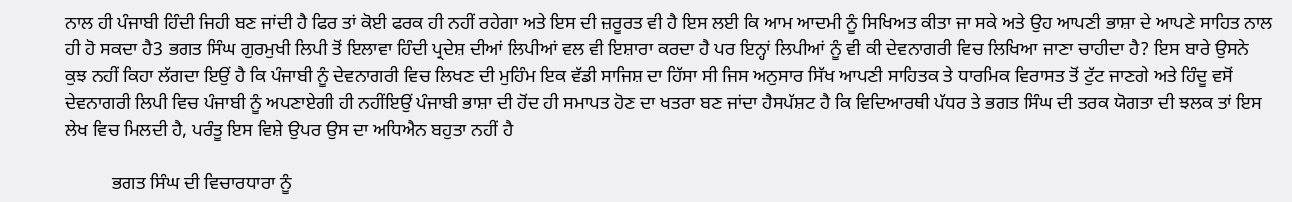ਨਾਲ ਹੀ ਪੰਜਾਬੀ ਹਿੰਦੀ ਜਿਹੀ ਬਣ ਜਾਂਦੀ ਹੈ ਫਿਰ ਤਾਂ ਕੋਈ ਫਰਕ ਹੀ ਨਹੀਂ ਰਹੇਗਾ ਅਤੇ ਇਸ ਦੀ ਜ਼ਰੂਰਤ ਵੀ ਹੈ ਇਸ ਲਈ ਕਿ ਆਮ ਆਦਮੀ ਨੂੰ ਸਿਖਿਅਤ ਕੀਤਾ ਜਾ ਸਕੇ ਅਤੇ ਉਹ ਆਪਣੀ ਭਾਸ਼ਾ ਦੇ ਆਪਣੇ ਸਾਹਿਤ ਨਾਲ ਹੀ ਹੋ ਸਕਦਾ ਹੈ3 ਭਗਤ ਸਿੰਘ ਗੁਰਮੁਖੀ ਲਿਪੀ ਤੋਂ ਇਲਾਵਾ ਹਿੰਦੀ ਪ੍ਰਦੇਸ਼ ਦੀਆਂ ਲਿਪੀਆਂ ਵਲ ਵੀ ਇਸ਼ਾਰਾ ਕਰਦਾ ਹੈ ਪਰ ਇਨ੍ਹਾਂ ਲਿਪੀਆਂ ਨੂੰ ਵੀ ਕੀ ਦੇਵਨਾਗਰੀ ਵਿਚ ਲਿਖਿਆ ਜਾਣਾ ਚਾਹੀਦਾ ਹੈ? ਇਸ ਬਾਰੇ ਉਸਨੇ ਕੁਝ ਨਹੀਂ ਕਿਹਾ ਲੱਗਦਾ ਇਉਂ ਹੈ ਕਿ ਪੰਜਾਬੀ ਨੂੰ ਦੇਵਨਾਗਰੀ ਵਿਚ ਲਿਖਣ ਦੀ ਮੁਹਿੰਮ ਇਕ ਵੱਡੀ ਸਾਜਿਸ਼ ਦਾ ਹਿੱਸਾ ਸੀ ਜਿਸ ਅਨੁਸਾਰ ਸਿੱਖ ਆਪਣੀ ਸਾਹਿਤਕ ਤੇ ਧਾਰਮਿਕ ਵਿਰਾਸਤ ਤੋਂ ਟੁੱਟ ਜਾਣਗੇ ਅਤੇ ਹਿੰਦੂ ਵਸੋਂ ਦੇਵਨਾਗਰੀ ਲਿਪੀ ਵਿਚ ਪੰਜਾਬੀ ਨੂੰ ਅਪਣਾਏਗੀ ਹੀ ਨਹੀਂਇਉਂ ਪੰਜਾਬੀ ਭਾਸ਼ਾ ਦੀ ਹੋਂਦ ਹੀ ਸਮਾਪਤ ਹੋਣ ਦਾ ਖਤਰਾ ਬਣ ਜਾਂਦਾ ਹੈਸਪੱਸ਼ਟ ਹੈ ਕਿ ਵਿਦਿਆਰਥੀ ਪੱਧਰ ਤੇ ਭਗਤ ਸਿੰਘ ਦੀ ਤਰਕ ਯੋਗਤਾ ਦੀ ਝਲਕ ਤਾਂ ਇਸ ਲੇਖ ਵਿਚ ਮਿਲਦੀ ਹੈ, ਪਰੰਤੂ ਇਸ ਵਿਸ਼ੇ ਉਪਰ ਉਸ ਦਾ ਅਧਿਐਨ ਬਹੁਤਾ ਨਹੀਂ ਹੈ

          ਭਗਤ ਸਿੰਘ ਦੀ ਵਿਚਾਰਧਾਰਾ ਨੂੰ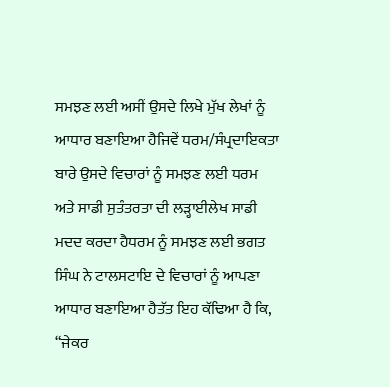ਸਮਝਣ ਲਈ ਅਸੀਂ ਉਸਦੇ ਲਿਖੇ ਮੁੱਖ ਲੇਖਾਂ ਨੂੰ ਆਧਾਰ ਬਣਾਇਆ ਹੈਜਿਵੇਂ ਧਰਮ/ਸੰਪ੍ਰਦਾਇਕਤਾ ਬਾਰੇ ਉਸਦੇ ਵਿਚਾਰਾਂ ਨੂੰ ਸਮਝਣ ਲਈ ਧਰਮ ਅਤੇ ਸਾਡੀ ਸੁਤੰਤਰਤਾ ਦੀ ਲੜ੍ਹਾਈਲੇਖ ਸਾਡੀ ਮਦਦ ਕਰਦਾ ਹੈਧਰਮ ਨੂੰ ਸਮਝਣ ਲਈ ਭਗਤ ਸਿੰਘ ਨੇ ਟਾਲਸਟਾਇ ਦੇ ਵਿਚਾਰਾਂ ਨੂੰ ਆਪਣਾ ਆਧਾਰ ਬਣਾਇਆ ਹੈਤੱਤ ਇਹ ਕੱਢਿਆ ਹੈ ਕਿ, “ਜੇਕਰ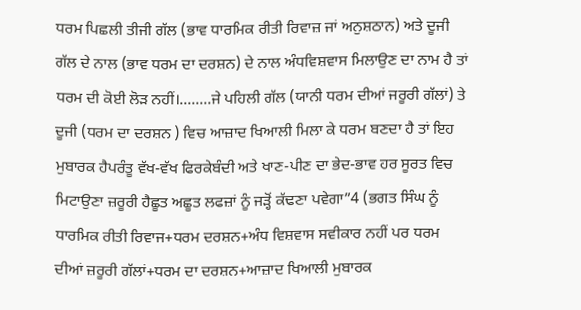ਧਰਮ ਪਿਛਲੀ ਤੀਜੀ ਗੱਲ (ਭਾਵ ਧਾਰਮਿਕ ਰੀਤੀ ਰਿਵਾਜ਼ ਜਾਂ ਅਨੁਸ਼ਠਾਨ) ਅਤੇ ਦੂਜੀ ਗੱਲ ਦੇ ਨਾਲ (ਭਾਵ ਧਰਮ ਦਾ ਦਰਸ਼ਨ) ਦੇ ਨਾਲ ਅੰਧਵਿਸ਼ਵਾਸ ਮਿਲਾਉਣ ਦਾ ਨਾਮ ਹੈ ਤਾਂ ਧਰਮ ਦੀ ਕੋਈ ਲੋੜ ਨਹੀਂ।........ਜੇ ਪਹਿਲੀ ਗੱਲ (ਯਾਨੀ ਧਰਮ ਦੀਆਂ ਜਰੂਰੀ ਗੱਲਾਂ) ਤੇ ਦੂਜੀ (ਧਰਮ ਦਾ ਦਰਸ਼ਨ ) ਵਿਚ ਆਜ਼ਾਦ ਖਿਆਲੀ ਮਿਲਾ ਕੇ ਧਰਮ ਬਣਦਾ ਹੈ ਤਾਂ ਇਹ ਮੁਬਾਰਕ ਹੈਪਰੰਤੂ ਵੱਖ-ਵੱਖ ਫਿਰਕੇਬੰਦੀ ਅਤੇ ਖਾਣ-ਪੀਣ ਦਾ ਭੇਦ-ਭਾਵ ਹਰ ਸੂਰਤ ਵਿਚ ਮਿਟਾਉਣਾ ਜ਼ਰੂਰੀ ਹੈਛੂਤ ਅਛੂਤ ਲਫਜ਼ਾਂ ਨੂੰ ਜੜ੍ਹੋਂ ਕੱਢਣਾ ਪਵੇਗਾ”4 (ਭਗਤ ਸਿੰਘ ਨੂੰ ਧਾਰਮਿਕ ਰੀਤੀ ਰਿਵਾਜ+ਧਰਮ ਦਰਸ਼ਨ+ਅੰਧ ਵਿਸ਼ਵਾਸ ਸਵੀਕਾਰ ਨਹੀਂ ਪਰ ਧਰਮ ਦੀਆਂ ਜ਼ਰੂਰੀ ਗੱਲਾਂ+ਧਰਮ ਦਾ ਦਰਸ਼ਨ+ਆਜ਼ਾਦ ਖਿਆਲੀ ਮੁਬਾਰਕ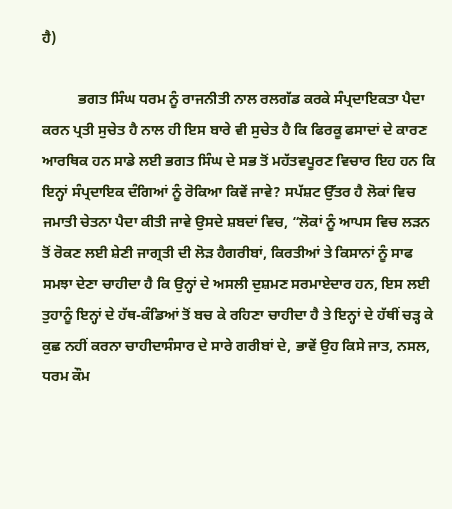ਹੈ)

          ਭਗਤ ਸਿੰਘ ਧਰਮ ਨੂੰ ਰਾਜਨੀਤੀ ਨਾਲ ਰਲਗੱਡ ਕਰਕੇ ਸੰਪ੍ਰਦਾਇਕਤਾ ਪੈਦਾ ਕਰਨ ਪ੍ਰਤੀ ਸੁਚੇਤ ਹੈ ਨਾਲ ਹੀ ਇਸ ਬਾਰੇ ਵੀ ਸੁਚੇਤ ਹੈ ਕਿ ਫਿਰਕੂ ਫਸਾਦਾਂ ਦੇ ਕਾਰਣ ਆਰਥਿਕ ਹਨ ਸਾਡੇ ਲਈ ਭਗਤ ਸਿੰਘ ਦੇ ਸਭ ਤੋਂ ਮਹੱਤਵਪੂਰਣ ਵਿਚਾਰ ਇਹ ਹਨ ਕਿ ਇਨ੍ਹਾਂ ਸੰਪ੍ਰਦਾਇਕ ਦੰਗਿਆਂ ਨੂੰ ਰੋਕਿਆ ਕਿਵੇਂ ਜਾਵੇ? ਸਪੱਸ਼ਟ ਉੱਤਰ ਹੈ ਲੋਕਾਂ ਵਿਚ ਜਮਾਤੀ ਚੇਤਨਾ ਪੈਦਾ ਕੀਤੀ ਜਾਵੇ ਉਸਦੇ ਸ਼ਬਦਾਂ ਵਿਚ, “ਲੋਕਾਂ ਨੂੰ ਆਪਸ ਵਿਚ ਲੜਨ ਤੋਂ ਰੋਕਣ ਲਈ ਸ਼ੇਣੀ ਜਾਗ੍ਰਤੀ ਦੀ ਲੋੜ ਹੈਗਰੀਬਾਂ, ਕਿਰਤੀਆਂ ਤੇ ਕਿਸਾਨਾਂ ਨੂੰ ਸਾਫ ਸਮਝਾ ਦੇਣਾ ਚਾਹੀਦਾ ਹੈ ਕਿ ਉਨ੍ਹਾਂ ਦੇ ਅਸਲੀ ਦੁਸ਼ਮਣ ਸਰਮਾਏਦਾਰ ਹਨ, ਇਸ ਲਈ ਤੁਹਾਨੂੰ ਇਨ੍ਹਾਂ ਦੇ ਹੱਥ-ਕੰਡਿਆਂ ਤੋਂ ਬਚ ਕੇ ਰਹਿਣਾ ਚਾਹੀਦਾ ਹੈ ਤੇ ਇਨ੍ਹਾਂ ਦੇ ਹੱਥੀਂ ਚੜ੍ਹ ਕੇ ਕੁਛ ਨਹੀਂ ਕਰਨਾ ਚਾਹੀਦਾਸੰਸਾਰ ਦੇ ਸਾਰੇ ਗਰੀਬਾਂ ਦੇ, ਭਾਵੇਂ ਉਹ ਕਿਸੇ ਜਾਤ, ਨਸਲ, ਧਰਮ ਕੌਮ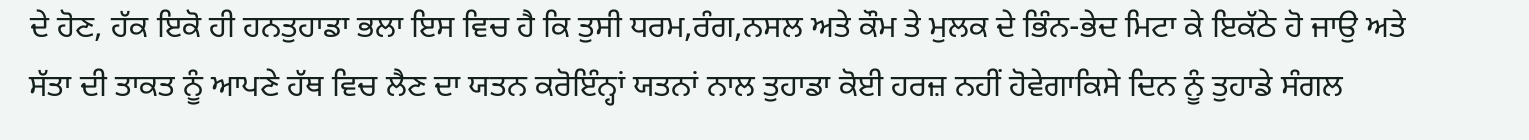ਦੇ ਹੋਣ, ਹੱਕ ਇਕੋ ਹੀ ਹਨਤੁਹਾਡਾ ਭਲਾ ਇਸ ਵਿਚ ਹੈ ਕਿ ਤੁਸੀ ਧਰਮ,ਰੰਗ,ਨਸਲ ਅਤੇ ਕੌਮ ਤੇ ਮੁਲਕ ਦੇ ਭਿੰਨ-ਭੇਦ ਮਿਟਾ ਕੇ ਇਕੱਠੇ ਹੋ ਜਾਉ ਅਤੇ ਸੱਤਾ ਦੀ ਤਾਕਤ ਨੂੰ ਆਪਣੇ ਹੱਥ ਵਿਚ ਲੈਣ ਦਾ ਯਤਨ ਕਰੋਇੰਨ੍ਹਾਂ ਯਤਨਾਂ ਨਾਲ ਤੁਹਾਡਾ ਕੋਈ ਹਰਜ਼ ਨਹੀਂ ਹੋਵੇਗਾਕਿਸੇ ਦਿਨ ਨੂੰ ਤੁਹਾਡੇ ਸੰਗਲ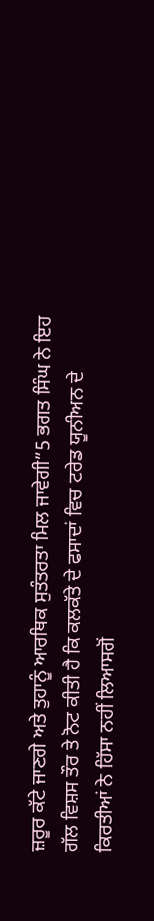ਜ਼ਰੂਰ ਕੱਟੇ ਜਾਣਗੇ ਅਤੇ ਤੁਹਾਨੂੰ ਆਰਥਿਕ ਸੁਤੰਤਰਤਾ ਮਿਲ ਜਾਵੇਗੀ”5 ਭਗਤ ਸਿੰਘ ਨੇ ਇਹ ਗੱਲ ਵਿਸ਼ਸ ਤੌਰ ਤੇ ਨੋਟ ਕੀਤੀ ਹੈ ਕਿ ਕਲਕੱਤੇ ਦੇ ਫਸਾਦਾਂ ਵਿਚ ਟਰੇਡ ਯੂਨੀਅਨ ਦੇ ਕਿਰਤੀਆਂ ਨੇ ਹਿੱਸਾ ਨਹੀਂ ਲਿਆਸਗੋਂ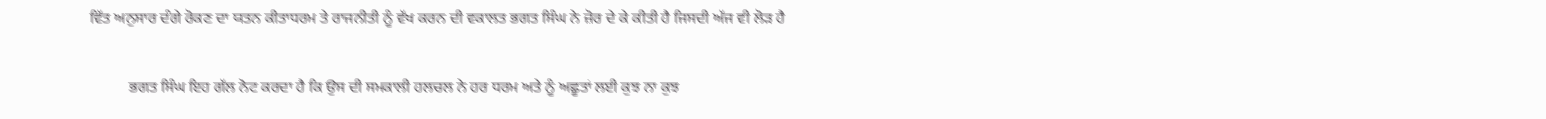ਵਿੱਤ ਅਨੁਸਾਰ ਦੰਗੇ ਰੋਕਣ ਦਾ ਯਤਨ ਕੀਤਾਧਰਮ ਤੇ ਰਾਜਨੀਤੀ ਨੂੰ ਵੱਖ ਕਰਨ ਦੀ ਵਕਾਲਤ ਭਗਤ ਸਿੰਘ ਨੇ ਜ਼ੋਰ ਦੇ ਕੇ ਕੀਤੀ ਹੈ ਜਿਸਦੀ ਅੱਜ ਵੀ ਲੋੜ ਹੈ

          ਭਗਤ ਸਿੰਘ ਇਹ ਗੱਲ ਨੋਟ ਕਰਦਾ ਹੈ ਕਿ ਉਸ ਦੀ ਸਮਕਾਲੀ ਹਲਚਲ ਨੇ ਹਰ ਧਰਮ ਅਤੇ ਨੂੰ ਅਛੂਤਾਂ ਲਈ ਕੁਝ ਨਾ ਕੁਝ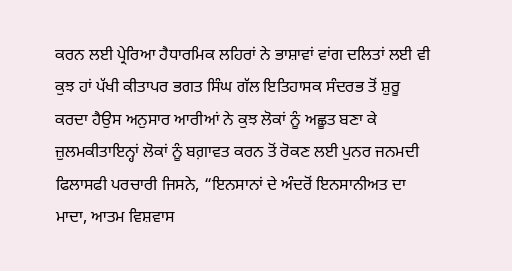ਕਰਨ ਲਈ ਪ੍ਰੇਰਿਆ ਹੈਧਾਰਮਿਕ ਲਹਿਰਾਂ ਨੇ ਭਾਸ਼ਾਵਾਂ ਵਾਂਗ ਦਲਿਤਾਂ ਲਈ ਵੀ ਕੁਝ ਹਾਂ ਪੱਖੀ ਕੀਤਾਪਰ ਭਗਤ ਸਿੰਘ ਗੱਲ ਇਤਿਹਾਸਕ ਸੰਦਰਭ ਤੋਂ ਸ਼ੁਰੂ ਕਰਦਾ ਹੈਉਸ ਅਨੁਸਾਰ ਆਰੀਆਂ ਨੇ ਕੁਝ ਲੋਕਾਂ ਨੂੰ ਅਛੂਤ ਬਣਾ ਕੇ ਜ਼ੁਲਮਕੀਤਾਇਨ੍ਹਾਂ ਲੋਕਾਂ ਨੂੰ ਬਗ਼ਾਵਤ ਕਰਨ ਤੋਂ ਰੋਕਣ ਲਈ ਪੁਨਰ ਜਨਮਦੀ ਫਿਲਾਸਫੀ ਪਰਚਾਰੀ ਜਿਸਨੇ, “ਇਨਸਾਨਾਂ ਦੇ ਅੰਦਰੋਂ ਇਨਸਾਨੀਅਤ ਦਾ ਮਾਦਾ, ਆਤਮ ਵਿਸ਼ਵਾਸ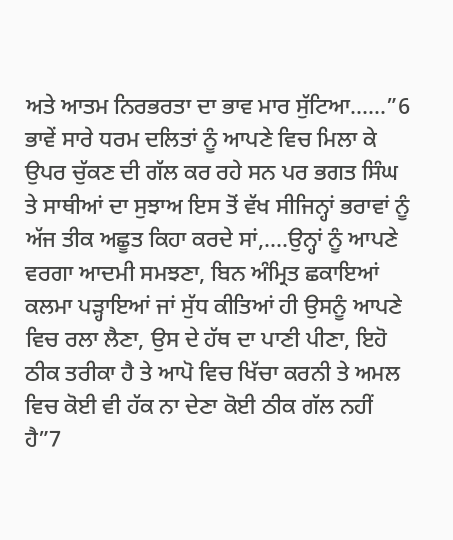ਅਤੇ ਆਤਮ ਨਿਰਭਰਤਾ ਦਾ ਭਾਵ ਮਾਰ ਸੁੱਟਿਆ......”6 ਭਾਵੇਂ ਸਾਰੇ ਧਰਮ ਦਲਿਤਾਂ ਨੂੰ ਆਪਣੇ ਵਿਚ ਮਿਲਾ ਕੇ ਉਪਰ ਚੁੱਕਣ ਦੀ ਗੱਲ ਕਰ ਰਹੇ ਸਨ ਪਰ ਭਗਤ ਸਿੰਘ ਤੇ ਸਾਥੀਆਂ ਦਾ ਸੁਝਾਅ ਇਸ ਤੋਂ ਵੱਖ ਸੀਜਿਨ੍ਹਾਂ ਭਰਾਵਾਂ ਨੂੰ ਅੱਜ ਤੀਕ ਅਛੂਤ ਕਿਹਾ ਕਰਦੇ ਸਾਂ,....ਉਨ੍ਹਾਂ ਨੂੰ ਆਪਣੇ ਵਰਗਾ ਆਦਮੀ ਸਮਝਣਾ, ਬਿਨ ਅੰਮ੍ਰਿਤ ਛਕਾਇਆਂ ਕਲਮਾ ਪੜ੍ਹਾਇਆਂ ਜਾਂ ਸੁੱਧ ਕੀਤਿਆਂ ਹੀ ਉਸਨੂੰ ਆਪਣੇ ਵਿਚ ਰਲਾ ਲੈਣਾ, ਉਸ ਦੇ ਹੱਥ ਦਾ ਪਾਣੀ ਪੀਣਾ, ਇਹੋ ਠੀਕ ਤਰੀਕਾ ਹੈ ਤੇ ਆਪੋ ਵਿਚ ਖਿੱਚਾ ਕਰਨੀ ਤੇ ਅਮਲ ਵਿਚ ਕੋਈ ਵੀ ਹੱਕ ਨਾ ਦੇਣਾ ਕੋਈ ਠੀਕ ਗੱਲ ਨਹੀਂ ਹੈ”7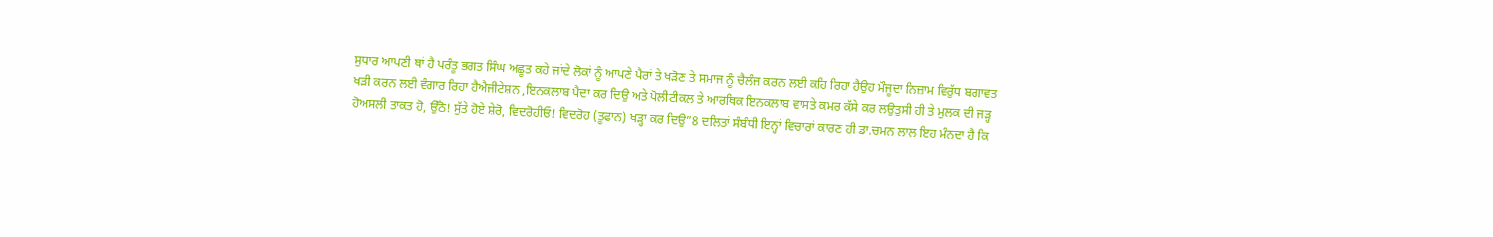ਸੁਧਾਰ ਆਪਣੀ ਥਾਂ ਹੈ ਪਰੰਤੂ ਭਗਤ ਸਿੰਘ ਅਛੂਤ ਕਹੇ ਜਾਂਦੇ ਲੋਕਾਂ ਨੂੰ ਆਪਣੇ ਪੈਰਾਂ ਤੇ ਖੜੋਣ ਤੇ ਸਮਾਜ ਨੂੰ ਚੈਲੰਜ ਕਰਨ ਲਈ ਕਹਿ ਰਿਹਾ ਹੈਉਹ ਮੌਜੂਦਾ ਨਿਜ਼ਾਮ ਵਿਰੁੱਧ ਬਗਾਵਤ ਖੜੀ ਕਰਨ ਲਈ ਵੰਗਾਰ ਰਿਹਾ ਹੈਐਜੀਟੇਸ਼ਨ ,ਇਨਕਲਾਬ ਪੈਦਾ ਕਰ ਦਿਉ ਅਤੇ ਪੋਲੀਟੀਕਲ ਤੇ ਆਰਥਿਕ ਇਨਕਲਾਬ ਵਾਸਤੇ ਕਮਰ ਕੱਸੇ ਕਰ ਲਉਤੁਸੀ ਹੀ ਤੇ ਮੁਲਕ ਦੀ ਜੜ੍ਹ ਹੋਅਸਲੀ ਤਾਕਤ ਹੋ, ਉੱਠੋ! ਸੁੱਤੇ ਹੋਏ ਸ਼ੇਰੋ, ਵਿਦਰੋਹੀਓ! ਵਿਦਰੋਹ (ਤੂਫਾਨ) ਖੜ੍ਹਾ ਕਰ ਦਿਉ”8 ਦਲਿਤਾਂ ਸੰਬੰਧੀ ਇਨ੍ਹਾਂ ਵਿਚਾਰਾਂ ਕਾਰਣ ਹੀ ਡਾ.ਚਮਨ ਲਾਲ ਇਹ ਮੰਨਦਾ ਹੈ ਕਿ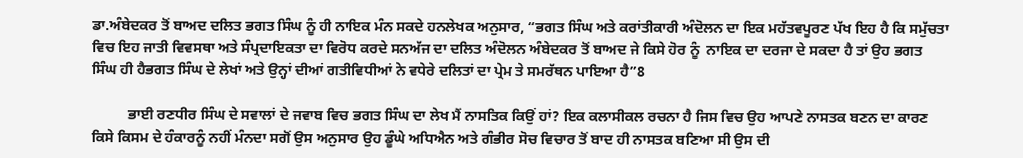ਡਾ.ਅੰਬੇਦਕਰ ਤੋਂ ਬਾਅਦ ਦਲਿਤ ਭਗਤ ਸਿੰਘ ਨੂੰ ਹੀ ਨਾਇਕ ਮੰਨ ਸਕਦੇ ਹਨਲੇਖਕ ਅਨੁਸਾਰ, “ਭਗਤ ਸਿੰਘ ਅਤੇ ਕਰਾਂਤੀਕਾਰੀ ਅੰਦੋਲਨ ਦਾ ਇਕ ਮਹੱਤਵਪੂਰਣ ਪੱਖ ਇਹ ਹੈ ਕਿ ਸਮੁੱਚਤਾ ਵਿਚ ਇਹ ਜਾਤੀ ਵਿਵਸਥਾ ਅਤੇ ਸੰਪ੍ਰਦਾਇਕਤਾ ਦਾ ਵਿਰੋਧ ਕਰਦੇ ਸਨਅੱਜ ਦਾ ਦਲਿਤ ਅੰਦੋਲਨ ਅੰਬੇਦਕਰ ਤੋਂ ਬਾਅਦ ਜੇ ਕਿਸੇ ਹੋਰ ਨੂੰ  ਨਾਇਕ ਦਾ ਦਰਜਾ ਦੇ ਸਕਦਾ ਹੈ ਤਾਂ ਉਹ ਭਗਤ ਸਿੰਘ ਹੀ ਹੈਭਗਤ ਸਿੰਘ ਦੇ ਲੇਖਾਂ ਅਤੇ ਉਨ੍ਹਾਂ ਦੀਆਂ ਗਤੀਵਿਧੀਆਂ ਨੇ ਵਧੇਰੇ ਦਲਿਤਾਂ ਦਾ ਪ੍ਰੇਮ ਤੇ ਸਮਰੱਥਨ ਪਾਇਆ ਹੈ”8

          ਭਾਈ ਰਣਧੀਰ ਸਿੰਘ ਦੇ ਸਵਾਲਾਂ ਦੇ ਜਵਾਬ ਵਿਚ ਭਗਤ ਸਿੰਘ ਦਾ ਲੇਖ ਮੈਂ ਨਾਸਤਿਕ ਕਿਉਂ ਹਾਂ? ਇਕ ਕਲਾਸੀਕਲ ਰਚਨਾ ਹੈ ਜਿਸ ਵਿਚ ਉਹ ਆਪਣੇ ਨਾਸਤਕ ਬਣਨ ਦਾ ਕਾਰਣ ਕਿਸੇ ਕਿਸਮ ਦੇ ਹੰਕਾਰਨੂੰ ਨਹੀਂ ਮੰਨਦਾ ਸਗੋਂ ਉਸ ਅਨੁਸਾਰ ਉਹ ਡੂੰਘੇ ਅਧਿਐਨ ਅਤੇ ਗੰਭੀਰ ਸੋਚ ਵਿਚਾਰ ਤੋਂ ਬਾਦ ਹੀ ਨਾਸਤਕ ਬਣਿਆ ਸੀ ਉਸ ਦੀ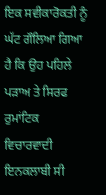ਇਕ ਸਵੀਕਾਰੋਕਤੀ ਨੂੰ ਘੱਟ ਗੌਲਿਆ ਗਿਆ ਹੈ ਕਿ ਉਹ ਪਹਿਲੇ ਪੜਾਅ ਤੇ ਸਿਰਫ ਰੁਮਾਂਟਿਕ ਵਿਚਾਰਵਾਦੀ ਇਨਕਲਾਬੀ ਸੀ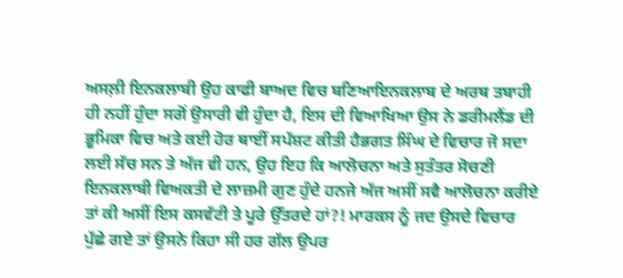ਅਸਲ਼ੀ ਇਨਕਲਾਬੀ ਉਹ ਕਾਫੀ ਬਾਅਦ ਵਿਚ ਬਣਿਆਇਨਕਲਾਬ ਦੇ ਅਰਥ ਤਬਾਹੀ ਹੀ ਨਹੀਂ ਹੁੰਦਾ ਸਗੋਂ ਉਸਾਰੀ ਵੀ ਹੁੰਦਾ ਹੈ, ਇਸ ਦੀ ਵਿਆਖਿਆ ਉਸ ਨੇ ਡਰੀਮਲੈਂਡ ਦੀ ਭੂਮਿਕਾ ਵਿਚ ਅਤੇ ਕਈ ਹੋਰ ਥਾਈਂ ਸਪੱਸ਼ਟ ਕੀਤੀ ਹੈਭਗਤ ਸਿੰਘ ਦੇ ਵਿਚਾਰ ਜੋ ਸਦਾ ਲਈ ਸੱਚ ਸਨ ਤੇ ਅੱਜ ਵੀ ਹਨ, ਉਹ ਇਹ ਕਿ ਆਲੋਚਨਾ ਅਤੇ ਸੁਤੰਤਰ ਸੋਚਣੀ ਇਨਕਲਾਬੀ ਵਿਅਕਤੀ ਦੇ ਲਾਜ਼ਮੀ ਗੁਣ ਹੁੰਦੇ ਹਨਜੇ ਅੱਜ ਅਸੀਂ ਸਵੈ ਆਲੋਚਨਾ ਕਰੀਏ ਤਾਂ ਕੀ ਅਸੀਂ ਇਸ ਕਸਵੱਟੀ ਤੇ ਪੂਰੇ ਉੱਤਰਦੇ ਹਾਂ?! ਮਾਰਕਸ ਨੂੰ ਜਦ ਉਸਦੇ ਵਿਚਾਰ ਪੁੱਛੇ ਗਏ ਤਾਂ ਉਸਨੇ ਕਿਹਾ ਸੀ ਹਰ ਗੱਲ ਉਪਰ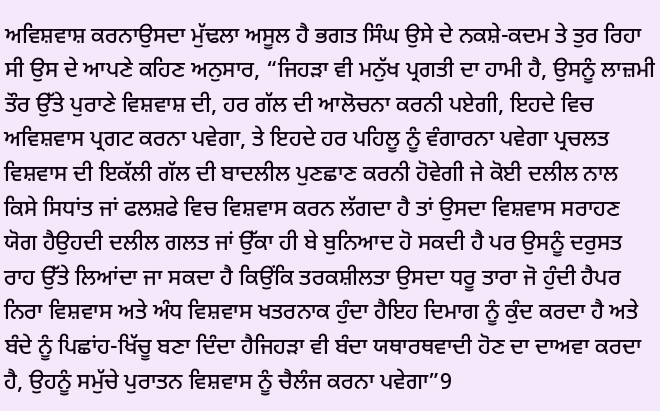ਅਵਿਸ਼ਵਾਸ਼ ਕਰਨਾਉਸਦਾ ਮੁੱਢਲਾ ਅਸੂਲ ਹੈ ਭਗਤ ਸਿੰਘ ਉਸੇ ਦੇ ਨਕਸ਼ੇ-ਕਦਮ ਤੇ ਤੁਰ ਰਿਹਾ ਸੀ ਉਸ ਦੇ ਆਪਣੇ ਕਹਿਣ ਅਨੁਸਾਰ, “ਜਿਹੜਾ ਵੀ ਮਨੁੱਖ ਪ੍ਰਗਤੀ ਦਾ ਹਾਮੀ ਹੈ, ਉਸਨੂੰ ਲਾਜ਼ਮੀ ਤੌਰ ਉੱਤੇ ਪੁਰਾਣੇ ਵਿਸ਼ਵਾਸ਼ ਦੀ, ਹਰ ਗੱਲ ਦੀ ਆਲੋਚਨਾ ਕਰਨੀ ਪਏਗੀ, ਇਹਦੇ ਵਿਚ ਅਵਿਸ਼ਵਾਸ ਪ੍ਰਗਟ ਕਰਨਾ ਪਵੇਗਾ, ਤੇ ਇਹਦੇ ਹਰ ਪਹਿਲੂ ਨੂੰ ਵੰਗਾਰਨਾ ਪਵੇਗਾ ਪ੍ਰਚਲਤ ਵਿਸ਼ਵਾਸ ਦੀ ਇਕੱਲੀ ਗੱਲ ਦੀ ਬਾਦਲੀਲ ਪੁਣਛਾਣ ਕਰਨੀ ਹੋਵੇਗੀ ਜੇ ਕੋਈ ਦਲੀਲ ਨਾਲ ਕਿਸੇ ਸਿਧਾਂਤ ਜਾਂ ਫਲਸ਼ਫੇ ਵਿਚ ਵਿਸ਼ਵਾਸ ਕਰਨ ਲੱਗਦਾ ਹੈ ਤਾਂ ਉਸਦਾ ਵਿਸ਼ਵਾਸ ਸਰਾਹਣ ਯੋਗ ਹੈਉਹਦੀ ਦਲੀਲ ਗਲਤ ਜਾਂ ਉੱਕਾ ਹੀ ਬੇ ਬੁਨਿਆਦ ਹੋ ਸਕਦੀ ਹੈ ਪਰ ਉਸਨੂੰ ਦਰੁਸਤ ਰਾਹ ਉੱਤੇ ਲਿਆਂਦਾ ਜਾ ਸਕਦਾ ਹੈ ਕਿਉਂਕਿ ਤਰਕਸ਼ੀਲਤਾ ਉਸਦਾ ਧਰੂ ਤਾਰਾ ਜੋ ਹੁੰਦੀ ਹੈਪਰ ਨਿਰਾ ਵਿਸ਼ਵਾਸ ਅਤੇ ਅੰਧ ਵਿਸ਼ਵਾਸ ਖਤਰਨਾਕ ਹੁੰਦਾ ਹੈਇਹ ਦਿਮਾਗ ਨੂੰ ਕੁੰਦ ਕਰਦਾ ਹੈ ਅਤੇ ਬੰਦੇ ਨੂੰ ਪਿਛਾਂਹ-ਖਿੱਚੂ ਬਣਾ ਦਿੰਦਾ ਹੈਜਿਹੜਾ ਵੀ ਬੰਦਾ ਯਥਾਰਥਵਾਦੀ ਹੋਣ ਦਾ ਦਾਅਵਾ ਕਰਦਾ ਹੈ, ਉਹਨੂੰ ਸਮੁੱਚੇ ਪੁਰਾਤਨ ਵਿਸ਼ਵਾਸ ਨੂੰ ਚੈਲੰਜ ਕਰਨਾ ਪਵੇਗਾ”9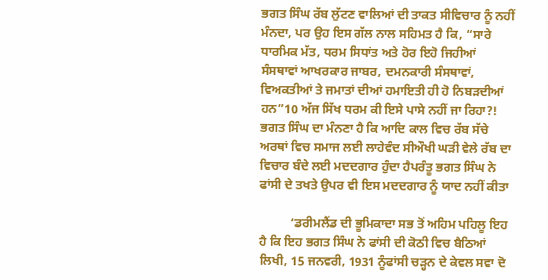ਭਗਤ ਸਿੰਘ ਰੱਬ ਲੁੱਟਣ ਵਾਲਿਆਂ ਦੀ ਤਾਕਤ ਸੀਵਿਚਾਰ ਨੂੰ ਨਹੀਂ ਮੰਨਦਾ, ਪਰ ਉਹ ਇਸ ਗੱਲ ਨਾਲ ਸਹਿਮਤ ਹੈ ਕਿ, “ਸਾਰੇ ਧਾਰਮਿਕ ਮੱਤ, ਧਰਮ ਸਿਧਾਂਤ ਅਤੇ ਹੋਰ ਇਹੋ ਜਿਹੀਆਂ ਸੰਸਥਾਵਾਂ ਆਖਰਕਾਰ ਜਾਬਰ, ਦਮਨਕਾਰੀ ਸੰਸਥਾਵਾਂ, ਵਿਅਕਤੀਆਂ ਤੇ ਜਮਾਤਾਂ ਦੀਆਂ ਹਮਾਇਤੀ ਹੀ ਹੋ ਨਿਬੜਦੀਆਂ ਹਨ”10 ਅੱਜ ਸਿੱਖ ਧਰਮ ਕੀ ਇਸੇ ਪਾਸੇ ਨਹੀਂ ਜਾ ਰਿਹਾ?! ਭਗਤ ਸਿੰਘ ਦਾ ਮੰਨਣਾ ਹੈ ਕਿ ਆਦਿ ਕਾਲ ਵਿਚ ਰੱਬ ਸੱਚੇ ਅਰਥਾਂ ਵਿਚ ਸਮਾਜ ਲਈ ਲਾਹੇਵੰਦ ਸੀਔਖੀ ਘੜੀ ਵੇਲੇ ਰੱਬ ਦਾ ਵਿਚਾਰ ਬੰਦੇ ਲਈ ਮਦਦਗਾਰ ਹੁੰਦਾ ਹੈਪਰੰਤੂ ਭਗਤ ਸਿੰਘ ਨੇ ਫਾਂਸੀ ਦੇ ਤਖਤੇ ਉਪਰ ਵੀ ਇਸ ਮਦਦਗਾਰ ਨੂੰ ਯਾਦ ਨਹੀਂ ਕੀਤਾ

          ‘ਡਰੀਮਲੈਂਡ ਦੀ ਭੂਮਿਕਾਦਾ ਸਭ ਤੋਂ ਅਹਿਮ ਪਹਿਲੂ ਇਹ ਹੈ ਕਿ ਇਹ ਭਗਤ ਸਿੰਘ ਨੇ ਫਾਂਸੀ ਦੀ ਕੋਠੀ ਵਿਚ ਬੈਠਿਆਂ ਲਿਖੀ, 15 ਜਨਵਰੀ, 1931 ਨੂੰਫਾਂਸੀ ਚੜ੍ਹਨ ਦੇ ਕੇਵਲ ਸਵਾ ਦੋ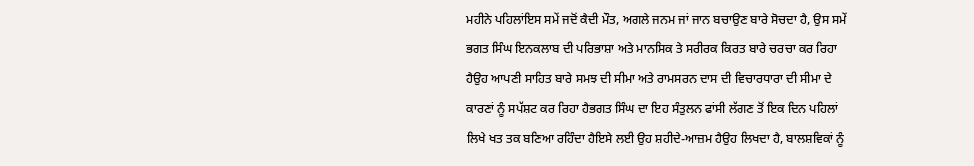ਮਹੀਨੇ ਪਹਿਲਾਂਇਸ ਸਮੇਂ ਜਦੋਂ ਕੈਦੀ ਮੌਤ, ਅਗਲੇ ਜਨਮ ਜਾਂ ਜਾਨ ਬਚਾਉਣ ਬਾਰੇ ਸੋਚਦਾ ਹੈ, ਉਸ ਸਮੇਂ ਭਗਤ ਸਿੰਘ ਇਨਕਲਾਬ ਦੀ ਪਰਿਭਾਸ਼ਾ ਅਤੇ ਮਾਨਸਿਕ ਤੇ ਸਰੀਰਕ ਕਿਰਤ ਬਾਰੇ ਚਰਚਾ ਕਰ ਰਿਹਾ ਹੈਉਹ ਆਪਣੀ ਸਾਹਿਤ ਬਾਰੇ ਸਮਝ ਦੀ ਸੀਮਾ ਅਤੇ ਰਾਮਸਰਨ ਦਾਸ ਦੀ ਵਿਚਾਰਧਾਰਾ ਦੀ ਸੀਮਾ ਦੇ ਕਾਰਣਾਂ ਨੂੰ ਸਪੱਸ਼ਟ ਕਰ ਰਿਹਾ ਹੈਭਗਤ ਸਿੰਘ ਦਾ ਇਹ ਸੰਤੁਲਨ ਫਾਂਸੀ ਲੱਗਣ ਤੋਂ ਇਕ ਦਿਨ ਪਹਿਲਾਂ ਲਿਖੇ ਖਤ ਤਕ ਬਣਿਆ ਰਹਿੰਦਾ ਹੈਇਸੇ ਲਈ ਉਹ ਸ਼ਹੀਦੇ-ਆਜ਼ਮ ਹੈਉਹ ਲਿਖਦਾ ਹੈ, ਬਾਲਸ਼ਵਿਕਾਂ ਨੂੰ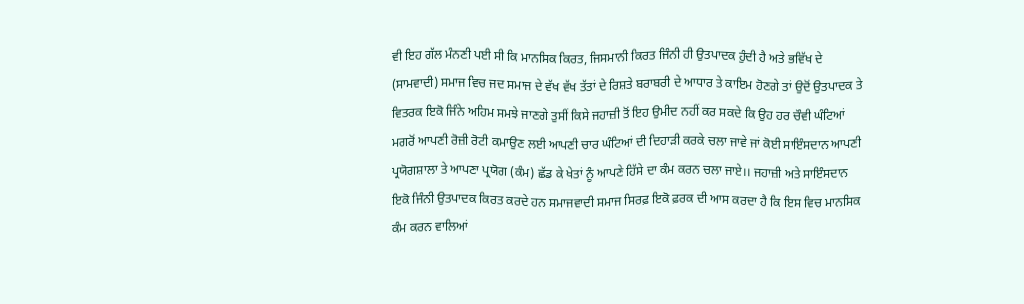ਵੀ ਇਹ ਗੱਲ ਮੰਨਣੀ ਪਈ ਸੀ ਕਿ ਮਾਨਸਿਕ ਕਿਰਤ, ਜਿਸਮਾਨੀ ਕਿਰਤ ਜਿੰਨੀ ਹੀ ਉਤਪਾਦਕ ਹੁੰਦੀ ਹੈ ਅਤੇ ਭਵਿੱਖ ਦੇ (ਸਾਮਵਾਦੀ) ਸਮਾਜ ਵਿਚ ਜਦ ਸਮਾਜ ਦੇ ਵੱਖ ਵੱਖ ਤੱਤਾਂ ਦੇ ਰਿਸ਼ਤੇ ਬਰਾਬਰੀ ਦੇ ਆਧਾਰ ਤੇ ਕਾਇਮ ਹੋਣਗੇ ਤਾਂ ਉਦੋਂ ਉਤਪਾਦਕ ਤੇ ਵਿਤਰਕ ਇਕੋ ਜਿੰਨੇ ਅਹਿਮ ਸਮਝੇ ਜਾਣਗੇ ਤੁਸੀਂ ਕਿਸੇ ਜਹਾਜ਼ੀ ਤੋਂ ਇਹ ਉਮੀਦ ਨਹੀਂ ਕਰ ਸਕਦੇ ਕਿ ਉਹ ਹਰ ਚੌਵੀ ਘੰਟਿਆਂ ਮਗਰੋਂ ਆਪਣੀ ਰੋਜ਼ੀ ਰੋਟੀ ਕਮਾਉਣ ਲਈ ਆਪਣੀ ਚਾਰ ਘੰਟਿਆਂ ਦੀ ਦਿਹਾੜੀ ਕਰਕੇ ਚਲਾ ਜਾਵੇ ਜਾਂ ਕੋਈ ਸਾਇੰਸਦਾਨ ਆਪਣੀ ਪ੍ਰਯੋਗਸ਼ਾਲਾ ਤੇ ਆਪਣਾ ਪ੍ਰਯੋਗ (ਕੰਮ) ਛੱਡ ਕੇ ਖੇਤਾਂ ਨੂੰ ਆਪਣੇ ਹਿੱਸੇ ਦਾ ਕੰਮ ਕਰਨ ਚਲਾ ਜਾਏ।। ਜਹਾਜ਼ੀ ਅਤੇ ਸਾਇੰਸਦਾਨ ਇਕੋ ਜਿੰਨੀ ਉਤਪਾਦਕ ਕਿਰਤ ਕਰਦੇ ਹਨ ਸਮਾਜਵਾਦੀ ਸਮਾਜ ਸਿਰਫ਼ ਇਕੋ ਫ਼ਰਕ ਦੀ ਆਸ ਕਰਦਾ ਹੈ ਕਿ ਇਸ ਵਿਚ ਮਾਨਸਿਕ ਕੰਮ ਕਰਨ ਵਾਲਿਆਂ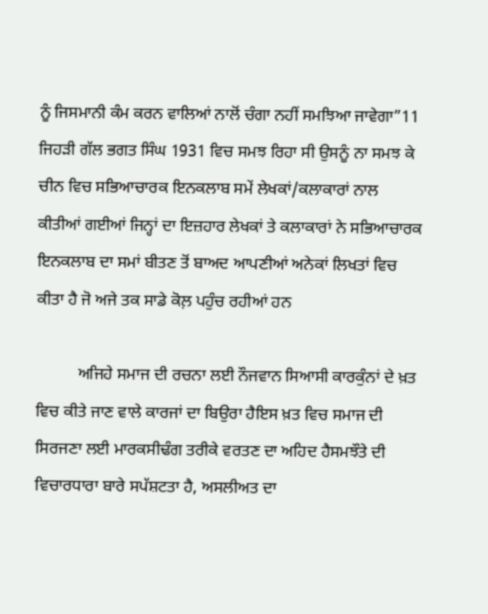ਨੂੰ ਜਿਸਮਾਨੀ ਕੰਮ ਕਰਨ ਵਾਲਿਆਂ ਨਾਲੋਂ ਚੰਗਾ ਨਹੀਂ ਸਮਝਿਆ ਜਾਵੇਗਾ”11 ਜਿਹੜੀ ਗੱਲ ਭਗਤ ਸਿੰਘ 1931 ਵਿਚ ਸਮਝ ਰਿਹਾ ਸੀ ਉਸਨੂੰ ਨਾ ਸਮਝ ਕੇ ਚੀਨ ਵਿਚ ਸਭਿਆਚਾਰਕ ਇਨਕਲਾਬ ਸਮੇਂ ਲੇਖਕਾਂ/ਕਲਾਕਾਰਾਂ ਨਾਲ ਕੀਤੀਆਂ ਗਈਆਂ ਜਿਨ੍ਹਾਂ ਦਾ ਇਜ਼ਹਾਰ ਲੇਖਕਾਂ ਤੇ ਕਲਾਕਾਰਾਂ ਨੇ ਸਭਿਆਚਾਰਕ ਇਨਕਲਾਬ ਦਾ ਸਮਾਂ ਬੀਤਣ ਤੋਂ ਬਾਅਦ ਆਪਣੀਆਂ ਅਨੇਕਾਂ ਲਿਖਤਾਂ ਵਿਚ ਕੀਤਾ ਹੈ ਜੋ ਅਜੇ ਤਕ ਸਾਡੇ ਕੋਲ਼ ਪਹੁੰਚ ਰਹੀਆਂ ਹਨ

          ਅਜਿਹੇ ਸਮਾਜ ਦੀ ਰਚਨਾ ਲਈ ਨੌਜਵਾਨ ਸਿਆਸੀ ਕਾਰਕੁੰਨਾਂ ਦੇ ਖ਼ਤ ਵਿਚ ਕੀਤੇ ਜਾਣ ਵਾਲੇ ਕਾਰਜਾਂ ਦਾ ਬਿਉਰਾ ਹੈਇਸ ਖ਼ਤ ਵਿਚ ਸਮਾਜ ਦੀ ਸਿਰਜਣਾ ਲਈ ਮਾਰਕਸੀਢੰਗ ਤਰੀਕੇ ਵਰਤਣ ਦਾ ਅਹਿਦ ਹੈਸਮਝੌਤੇ ਦੀ ਵਿਚਾਰਧਾਰਾ ਬਾਰੇ ਸਪੱਸ਼ਟਤਾ ਹੈ, ਅਸਲੀਅਤ ਦਾ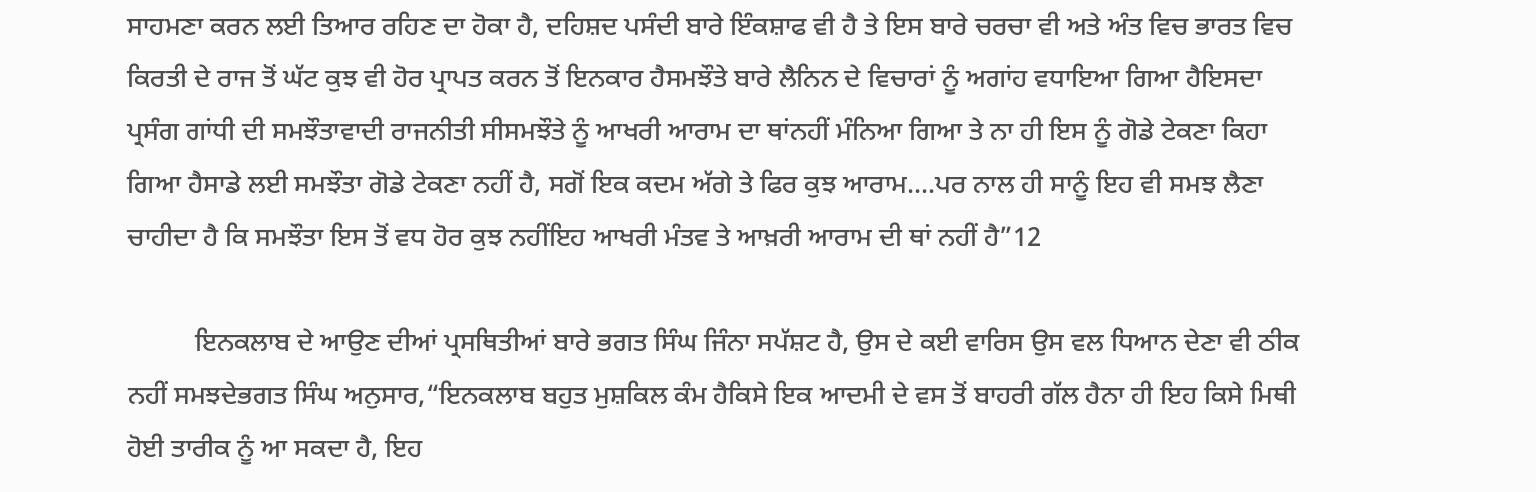ਸਾਹਮਣਾ ਕਰਨ ਲਈ ਤਿਆਰ ਰਹਿਣ ਦਾ ਹੋਕਾ ਹੈ, ਦਹਿਸ਼ਦ ਪਸੰਦੀ ਬਾਰੇ ਇੰਕਸ਼ਾਫ ਵੀ ਹੈ ਤੇ ਇਸ ਬਾਰੇ ਚਰਚਾ ਵੀ ਅਤੇ ਅੰਤ ਵਿਚ ਭਾਰਤ ਵਿਚ ਕਿਰਤੀ ਦੇ ਰਾਜ ਤੋਂ ਘੱਟ ਕੁਝ ਵੀ ਹੋਰ ਪ੍ਰਾਪਤ ਕਰਨ ਤੋਂ ਇਨਕਾਰ ਹੈਸਮਝੌਤੇ ਬਾਰੇ ਲੈਨਿਨ ਦੇ ਵਿਚਾਰਾਂ ਨੂੰ ਅਗਾਂਹ ਵਧਾਇਆ ਗਿਆ ਹੈਇਸਦਾ ਪ੍ਰਸੰਗ ਗਾਂਧੀ ਦੀ ਸਮਝੌਤਾਵਾਦੀ ਰਾਜਨੀਤੀ ਸੀਸਮਝੌਤੇ ਨੂੰ ਆਖਰੀ ਆਰਾਮ ਦਾ ਥਾਂਨਹੀਂ ਮੰਨਿਆ ਗਿਆ ਤੇ ਨਾ ਹੀ ਇਸ ਨੂੰ ਗੋਡੇ ਟੇਕਣਾ ਕਿਹਾ ਗਿਆ ਹੈਸਾਡੇ ਲਈ ਸਮਝੌਤਾ ਗੋਡੇ ਟੇਕਣਾ ਨਹੀਂ ਹੈ, ਸਗੋਂ ਇਕ ਕਦਮ ਅੱਗੇ ਤੇ ਫਿਰ ਕੁਝ ਆਰਾਮ....ਪਰ ਨਾਲ ਹੀ ਸਾਨੂੰ ਇਹ ਵੀ ਸਮਝ ਲੈਣਾ ਚਾਹੀਦਾ ਹੈ ਕਿ ਸਮਝੌਤਾ ਇਸ ਤੋਂ ਵਧ ਹੋਰ ਕੁਝ ਨਹੀਂਇਹ ਆਖਰੀ ਮੰਤਵ ਤੇ ਆਖ਼ਰੀ ਆਰਾਮ ਦੀ ਥਾਂ ਨਹੀਂ ਹੈ”12

          ਇਨਕਲਾਬ ਦੇ ਆਉਣ ਦੀਆਂ ਪ੍ਰਸਥਿਤੀਆਂ ਬਾਰੇ ਭਗਤ ਸਿੰਘ ਜਿੰਨਾ ਸਪੱਸ਼ਟ ਹੈ, ਉਸ ਦੇ ਕਈ ਵਾਰਿਸ ਉਸ ਵਲ ਧਿਆਨ ਦੇਣਾ ਵੀ ਠੀਕ ਨਹੀਂ ਸਮਝਦੇਭਗਤ ਸਿੰਘ ਅਨੁਸਾਰ,“ਇਨਕਲਾਬ ਬਹੁਤ ਮੁਸ਼ਕਿਲ ਕੰਮ ਹੈਕਿਸੇ ਇਕ ਆਦਮੀ ਦੇ ਵਸ ਤੋਂ ਬਾਹਰੀ ਗੱਲ ਹੈਨਾ ਹੀ ਇਹ ਕਿਸੇ ਮਿਥੀ ਹੋਈ ਤਾਰੀਕ ਨੂੰ ਆ ਸਕਦਾ ਹੈ, ਇਹ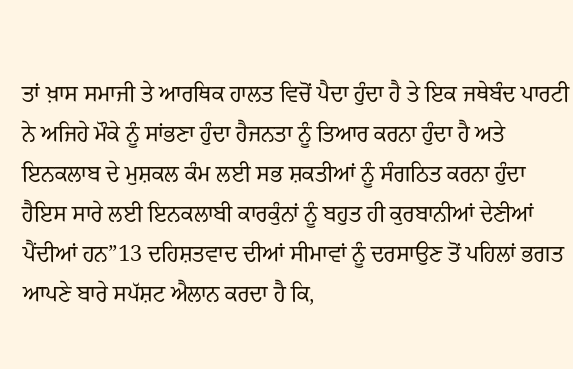ਤਾਂ ਖ਼ਾਸ ਸਮਾਜੀ ਤੇ ਆਰਥਿਕ ਹਾਲਤ ਵਿਚੋਂ ਪੈਦਾ ਹੁੰਦਾ ਹੈ ਤੇ ਇਕ ਜਥੇਬੰਦ ਪਾਰਟੀ ਨੇ ਅਜਿਹੇ ਮੌਕੇ ਨੂੰ ਸਾਂਭਣਾ ਹੁੰਦਾ ਹੈਜਨਤਾ ਨੂੰ ਤਿਆਰ ਕਰਨਾ ਹੁੰਦਾ ਹੈ ਅਤੇ ਇਨਕਲਾਬ ਦੇ ਮੁਸ਼ਕਲ ਕੰਮ ਲਈ ਸਭ ਸ਼ਕਤੀਆਂ ਨੂੰ ਸੰਗਠਿਤ ਕਰਨਾ ਹੁੰਦਾ ਹੈਇਸ ਸਾਰੇ ਲਈ ਇਨਕਲਾਬੀ ਕਾਰਕੁੰਨਾਂ ਨੂੰ ਬਹੁਤ ਹੀ ਕੁਰਬਾਨੀਆਂ ਦੇਣੀਆਂ ਪੈਂਦੀਆਂ ਹਨ”13 ਦਹਿਸ਼ਤਵਾਦ ਦੀਆਂ ਸੀਮਾਵਾਂ ਨੂੰ ਦਰਸਾਉਣ ਤੋਂ ਪਹਿਲਾਂ ਭਗਤ ਆਪਣੇ ਬਾਰੇ ਸਪੱਸ਼ਟ ਐਲਾਨ ਕਰਦਾ ਹੈ ਕਿ,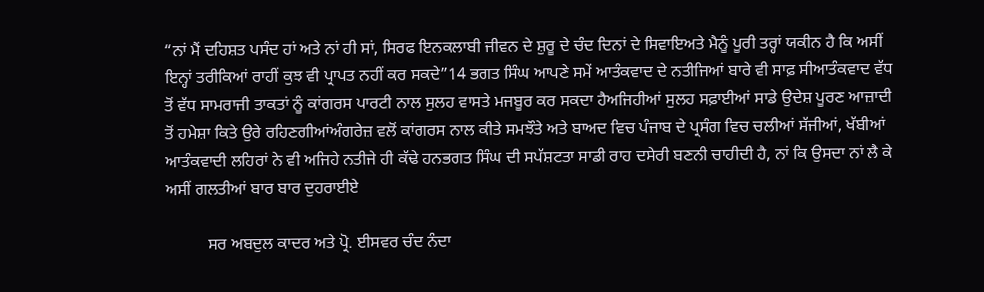“ਨਾਂ ਮੈਂ ਦਹਿਸ਼ਤ ਪਸੰਦ ਹਾਂ ਅਤੇ ਨਾਂ ਹੀ ਸਾਂ, ਸਿਰਫ ਇਨਕਲਾਬੀ ਜੀਵਨ ਦੇ ਸ਼ੁਰੂ ਦੇ ਚੰਦ ਦਿਨਾਂ ਦੇ ਸਿਵਾਇਅਤੇ ਮੈਨੂੰ ਪੂਰੀ ਤਰ੍ਹਾਂ ਯਕੀਨ ਹੈ ਕਿ ਅਸੀਂ ਇਨ੍ਹਾਂ ਤਰੀਕਿਆਂ ਰਾਹੀਂ ਕੁਝ ਵੀ ਪ੍ਰਾਪਤ ਨਹੀਂ ਕਰ ਸਕਦੇ”14 ਭਗਤ ਸਿੰਘ ਆਪਣੇ ਸਮੇਂ ਆਤੰਕਵਾਦ ਦੇ ਨਤੀਜਿਆਂ ਬਾਰੇ ਵੀ ਸਾਫ਼ ਸੀਆਤੰਕਵਾਦ ਵੱਧ ਤੋਂ ਵੱਧ ਸਾਮਰਾਜੀ ਤਾਕਤਾਂ ਨੂੰ ਕਾਂਗਰਸ ਪਾਰਟੀ ਨਾਲ ਸੁਲਹ ਵਾਸਤੇ ਮਜਬੂਰ ਕਰ ਸਕਦਾ ਹੈਅਜਿਹੀਆਂ ਸੁਲਹ ਸਫ਼ਾਈਆਂ ਸਾਡੇ ਉਦੇਸ਼ ਪੂਰਣ ਆਜ਼ਾਦੀ ਤੋਂ ਹਮੇਸ਼ਾ ਕਿਤੇ ਉਰੇ ਰਹਿਣਗੀਆਂਅੰਗਰੇਜ਼ ਵਲੋਂ ਕਾਂਗਰਸ ਨਾਲ ਕੀਤੇ ਸਮਝੌਤੇ ਅਤੇ ਬਾਅਦ ਵਿਚ ਪੰਜਾਬ ਦੇ ਪ੍ਰਸੰਗ ਵਿਚ ਚਲੀਆਂ ਸੱਜੀਆਂ, ਖੱਬੀਆਂ ਆਤੰਕਵਾਦੀ ਲਹਿਰਾਂ ਨੇ ਵੀ ਅਜਿਹੇ ਨਤੀਜੇ ਹੀ ਕੱਢੇ ਹਨਭਗਤ ਸਿੰਘ ਦੀ ਸਪੱਸ਼ਟਤਾ ਸਾਡੀ ਰਾਹ ਦਸੇਰੀ ਬਣਨੀ ਚਾਹੀਦੀ ਹੈ, ਨਾਂ ਕਿ ਉਸਦਾ ਨਾਂ ਲੈ ਕੇ ਅਸੀਂ ਗਲਤੀਆਂ ਬਾਰ ਬਾਰ ਦੁਹਰਾਈਏ

          ਸਰ ਅਬਦੁਲ ਕਾਦਰ ਅਤੇ ਪ੍ਰੋ. ਈਸਵਰ ਚੰਦ ਨੰਦਾ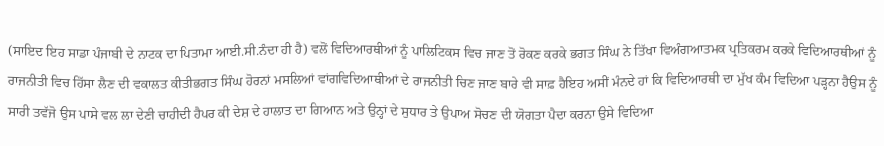(ਸਾਇਦ ਇਹ ਸਾਡਾ ਪੰਜਾਬੀ ਦੇ ਨਾਟਕ ਦਾ ਪਿਤਾਮਾ ਆਈ.ਸੀ.ਨੰਦਾ ਹੀ ਹੈ) ਵਲੋਂ ਵਿਦਿਆਰਥੀਆਂ ਨੂੰ ਪਾਲਿਟਿਕਸ ਵਿਚ ਜਾਣ ਤੋਂ ਰੋਕਣ ਕਰਕੇ ਭਗਤ ਸਿੰਘ ਨੇ ਤਿੱਖਾ ਵਿਅੰਗਆਤਮਕ ਪ੍ਰਤਿਕਰਮ ਕਰਕੇ ਵਿਦਿਆਰਥੀਆਂ ਨੂੰ ਰਾਜਨੀਤੀ ਵਿਚ ਹਿੱਸਾ ਲੈਣ ਦੀ ਵਕਾਲਤ ਕੀਤੀਭਗਤ ਸਿੰਘ ਹੋਰਨਾਂ ਮਸਲਿਆਂ ਵਾਂਗਵਿਦਿਆਥੀਆਂ ਦੇ ਰਾਜਨੀਤੀ ਚਿਣ ਜਾਣ ਬਾਰੇ ਵੀ ਸਾਫ਼ ਹੈਇਹ ਅਸੀਂ ਮੰਨਦੇ ਹਾਂ ਕਿ ਵਿਦਿਆਰਥੀ ਦਾ ਮੁੱਖ ਕੰਮ ਵਿਦਿਆ ਪੜ੍ਹਨਾ ਹੈਉਸ ਨੂੰ ਸਾਰੀ ਤਵੱਜੋ ਉਸ ਪਾਸੇ ਵਲ ਲਾ ਦੇਣੀ ਚਾਹੀਦੀ ਹੈਪਰ ਕੀ ਦੇਸ਼ ਦੇ ਹਾਲਾਤ ਦਾ ਗਿਆਨ ਅਤੇ ਉਨ੍ਹਾਂ ਦੇ ਸੁਧਾਰ ਤੇ ਉਪਾਅ ਸੋਚਣ ਦੀ ਯੋਗਤਾ ਪੈਦਾ ਕਰਨਾ ਉਸੇ ਵਿਦਿਆ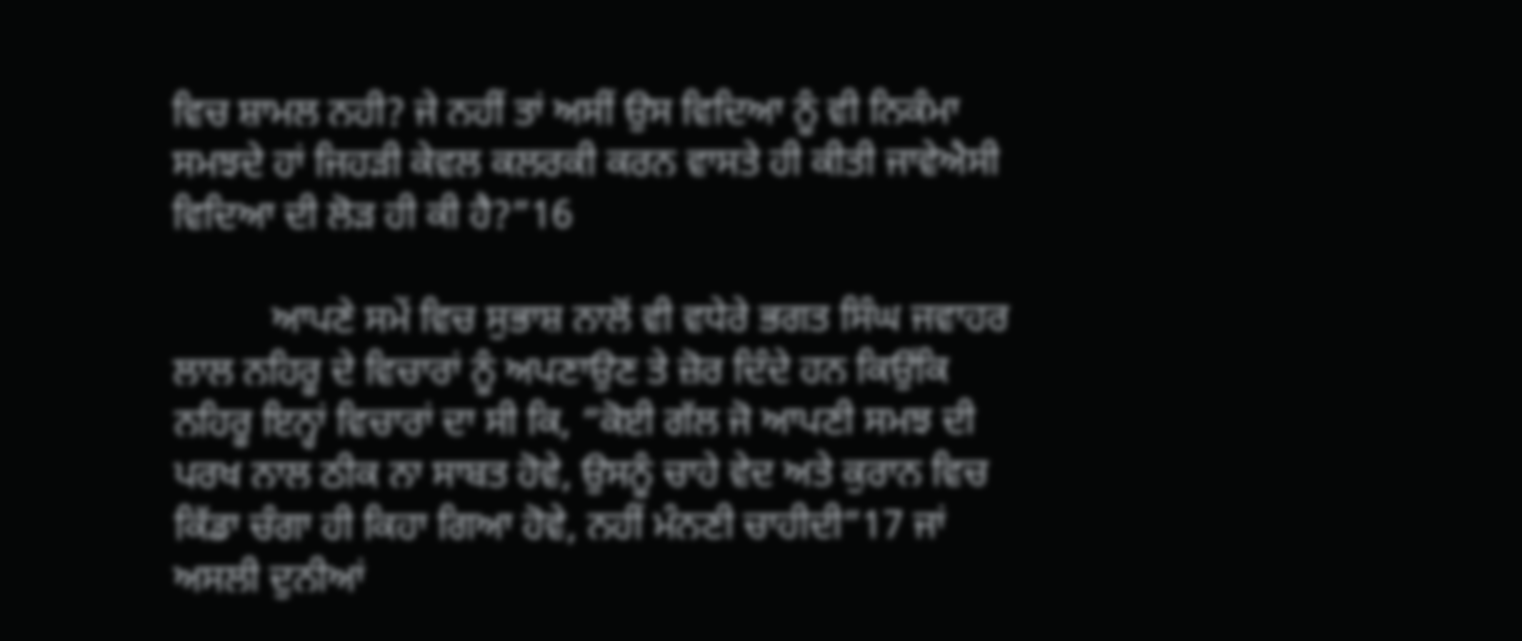ਵਿਚ ਸ਼ਾਮਲ ਨਹੀ? ਜੇ ਨਹੀਂ ਤਾਂ ਅਸੀਂ ਉਸ ਵਿਦਿਆ ਨੂੰ ਵੀ ਨਿਕੰਮਾ ਸਮਝਦੇ ਹਾਂ ਜਿਹੜੀ ਕੇਵਲ ਕਲਰਕੀ ਕਰਨ ਵਾਸਤੇ ਹੀ ਕੀਤੀ ਜਾਵੇਐਸੀ ਵਿਦਿਆ ਦੀ ਲੋੜ ਹੀ ਕੀ ਹੈ?”16

          ਆਪਣੇ ਸਮੇਂ ਵਿਚ ਸੁਭਾਸ਼ ਨਾਲੋਂ ਵੀ ਵਧੇਰੇ ਭਗਤ ਸਿੰਘ ਜਵਾਹਰ ਲਾਲ ਨਹਿਰੂ ਦੇ ਵਿਚਾਰਾਂ ਨੂੰ ਅਪਣਾਉਣ ਤੇ ਜ਼ੋਰ ਦਿੰਦੇ ਹਨ ਕਿਉਂਕਿ ਨਹਿਰੂ ਇਨ੍ਹਾਂ ਵਿਚਾਰਾਂ ਦਾ ਸੀ ਕਿ, “ਕੋਈ ਗੱਲ ਜੋ ਆਪਣੀ ਸਮਝ ਦੀ ਪਰਖ ਨਾਲ ਠੀਕ ਨਾ ਸਾਬਤ ਹੋਵੇ, ਉਸਨੂੰ ਚਾਹੇ ਵੇਦ ਅਤੇ ਕੁਰਾਨ ਵਿਚ ਕਿੱਡਾ ਚੰਗਾ ਹੀ ਕਿਹਾ ਗਿਆ ਹੋਵੇ, ਨਹੀਂ ਮੰਨਣੀ ਚਾਹੀਦੀ”17 ਜਾਂ  ਅਸਲੀ ਦੁਨੀਆਂ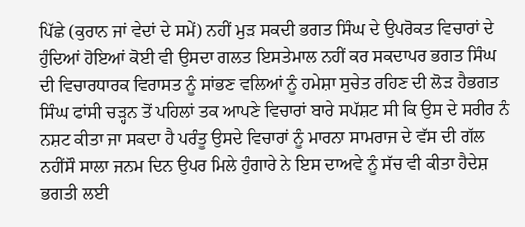ਪਿੱਛੇ (ਕੁਰਾਨ ਜਾਂ ਵੇਦਾਂ ਦੇ ਸਮੇਂ) ਨਹੀਂ ਮੁੜ ਸਕਦੀ ਭਗਤ ਸਿੰਘ ਦੇ ਉਪਰੋਕਤ ਵਿਚਾਰਾਂ ਦੇ ਹੁੰਦਿਆਂ ਹੋਇਆਂ ਕੋਈ ਵੀ ਉਸਦਾ ਗਲਤ ਇਸਤੇਮਾਲ ਨਹੀਂ ਕਰ ਸਕਦਾਪਰ ਭਗਤ ਸਿੰਘ ਦੀ ਵਿਚਾਰਧਾਰਕ ਵਿਰਾਸਤ ਨੂੰ ਸਾਂਭਣ ਵਲਿਆਂ ਨੂੰ ਹਮੇਸ਼ਾ ਸੁਚੇਤ ਰਹਿਣ ਦੀ ਲੋੜ ਹੈਭਗਤ ਸਿੰਘ ਫਾਂਸੀ ਚੜ੍ਹਨ ਤੋਂ ਪਹਿਲਾਂ ਤਕ ਆਪਣੇ ਵਿਚਾਰਾਂ ਬਾਰੇ ਸਪੱਸ਼ਟ ਸੀ ਕਿ ਉਸ ਦੇ ਸਰੀਰ ਨੰ ਨਸ਼ਟ ਕੀਤਾ ਜਾ ਸਕਦਾ ਹੈ ਪਰੰਤੂ ਉਸਦੇ ਵਿਚਾਰਾਂ ਨੂੰ ਮਾਰਨਾ ਸਾਮਰਾਜ ਦੇ ਵੱਸ ਦੀ ਗੱਲ ਨਹੀਂਸੌ ਸਾਲਾ ਜਨਮ ਦਿਨ ਉਪਰ ਮਿਲੇ ਹੁੰਗਾਰੇ ਨੇ ਇਸ ਦਾਅਵੇ ਨੂੰ ਸੱਚ ਵੀ ਕੀਤਾ ਹੈਦੇਸ਼ ਭਗਤੀ ਲਈ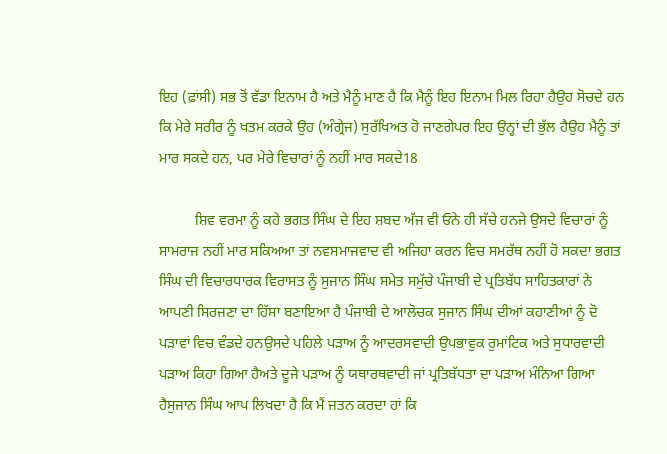ਇਹ (ਫ਼ਾਂਸੀ) ਸਭ ਤੋਂ ਵੱਡਾ ਇਨਾਮ ਹੈ ਅਤੇ ਮੈਨੂੰ ਮਾਣ ਹੈ ਕਿ ਮੈਨੂੰ ਇਹ ਇਨਾਮ ਮਿਲ ਰਿਹਾ ਹੈਉਹ ਸੋਚਦੇ ਹਨ ਕਿ ਮੇਰੇ ਸਰੀਰ ਨੂੰ ਖਤਮ ਕਰਕੇ ਉਹ (ਅੰਗ੍ਰੇਜ) ਸੁਰੱਖਿਅਤ ਹੋ ਜਾਣਗੇਪਰ ਇਹ ਉਨ੍ਹਾਂ ਦੀ ਭੁੱਲ ਹੈਉਹ ਮੈਨੂੰ ਤਾਂ ਮਾਰ ਸਕਦੇ ਹਨ, ਪਰ ਮੇਰੇ ਵਿਚਾਰਾਂ ਨੂੰ ਨਹੀਂ ਮਾਰ ਸਕਦੇ18

          ਸ਼ਿਵ ਵਰਮਾ ਨੂੰ ਕਹੇ ਭਗਤ ਸਿੰਘ ਦੇ ਇਹ ਸ਼ਬਦ ਅੱਜ ਵੀ ਓਨੇ ਹੀ ਸੱਚੇ ਹਨਜੇ ਉਸਦੇ ਵਿਚਾਰਾਂ ਨੂੰ ਸਾਮਰਾਜ ਨਹੀਂ ਮਾਰ ਸਕਿਅਆ ਤਾਂ ਨਵਸਮਾਜਵਾਦ ਵੀ ਅਜਿਹਾ ਕਰਨ ਵਿਚ ਸਮਰੱਥ ਨਹੀਂ ਹੋ ਸਕਦਾ ਭਗਤ ਸਿੰਘ ਦੀ ਵਿਚਾਰਧਾਰਕ ਵਿਰਾਸਤ ਨੂੰ ਸੁਜਾਨ ਸਿੰਘ ਸਮੇਤ ਸਮੁੱਚੇ ਪੰਜਾਬੀ ਦੇ ਪ੍ਰਤਿਬੱਧ ਸਾਹਿਤਕਾਰਾਂ ਨੇ ਆਪਣੀ ਸਿਰਜਣਾ ਦਾ ਹਿੱਸਾ ਬਣਾਇਆ ਹੈ ਪੰਜਾਬੀ ਦੇ ਆਲੋਚਕ ਸੁਜਾਨ ਸਿੰਘ ਦੀਆਂ ਕਹਾਣੀਆਂ ਨੂੰ ਦੋ ਪੜਾਵਾਂ ਵਿਚ ਵੰਡਦੇ ਹਨਉਸਦੇ ਪਹਿਲੇ ਪੜਾਅ ਨੂੰ ਆਦਰਸਵਾਦੀ ਉਪਭਾਵੁਕ ਰੁਮਾਂਟਿਕ ਅਤੇ ਸੁਧਾਰਵਾਦੀ ਪੜਾਅ ਕਿਹਾ ਗਿਆ ਹੈਅਤੇ ਦੂਜੇ ਪੜਾਅ ਨੂੰ ਯਥਾਰਥਵਾਦੀ ਜਾਂ ਪ੍ਰਤਿਬੱਧਤਾ ਦਾ ਪੜਾਅ ਮੰਨਿਆ ਗਿਆ ਹੈਸੁਜਾਨ ਸਿੰਘ ਆਪ ਲਿਖਦਾ ਹੈ ਕਿ ਮੈਂ ਜਤਨ ਕਰਦਾ ਹਾਂ ਕਿ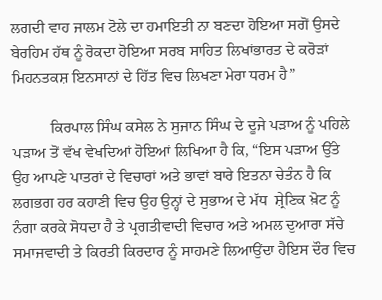ਲਗਦੀ ਵਾਹ ਜਾਲਮ ਟੋਲੇ ਦਾ ਹਮਾਇਤੀ ਨਾ ਬਣਦਾ ਹੋਇਆ ਸਗੋਂ ਉਸਦੇ ਬੇਰਹਿਮ ਹੱਥ ਨੂੰ ਰੋਕਦਾ ਹੋਇਆ ਸਰਬ ਸਾਹਿਤ ਲਿਖਾਂਭਾਰਤ ਦੇ ਕਰੋੜਾਂ ਮਿਹਨਤਕਸ਼ ਇਨਸਾਨਾਂ ਦੇ ਹਿੱਤ ਵਿਚ ਲਿਖਣਾ ਮੇਰਾ ਧਰਮ ਹੈ”

          ਕਿਰਪਾਲ ਸਿੰਘ ਕਸੇਲ ਨੇ ਸੁਜਾਨ ਸਿੰਘ ਦੇ ਦੂਜੇ ਪੜਾਅ ਨੂੰ ਪਹਿਲੇ ਪੜਾਅ ਤੋਂ ਵੱਖ ਵੇਖਦਿਆਂ ਹੋਇਆਂ ਲਿਖਿਆ ਹੈ ਕਿ, “ਇਸ ਪੜਾਅ ਉੱਤੇ ਉਹ ਆਪਣੇ ਪਾਤਰਾਂ ਦੇ ਵਿਚਾਰਾਂ ਅਤੇ ਭਾਵਾਂ ਬਾਰੇ ਇਤਨਾ ਚੇਤੰਨ ਹੈ ਕਿ ਲਗਭਗ ਹਰ ਕਹਾਣੀ ਵਿਚ ਉਹ ਉਨ੍ਹਾਂ ਦੇ ਸੁਭਾਅ ਦੇ ਮੱਧ  ਸ਼੍ਰੇਣਿਕ ਖ਼ੋਟ ਨੂੰ ਨੰਗਾ ਕਰਕੇ ਸੋਧਦਾ ਹੈ ਤੇ ਪ੍ਰਗਤੀਵਾਦੀ ਵਿਚਾਰ ਅਤੇ ਅਮਲ ਦੁਆਰਾ ਸੱਚੇ ਸਮਾਜਵਾਦੀ ਤੇ ਕਿਰਤੀ ਕਿਰਦਾਰ ਨੂੰ ਸਾਹਮਣੇ ਲਿਆਉਂਦਾ ਹੈਇਸ ਦੌਰ ਵਿਚ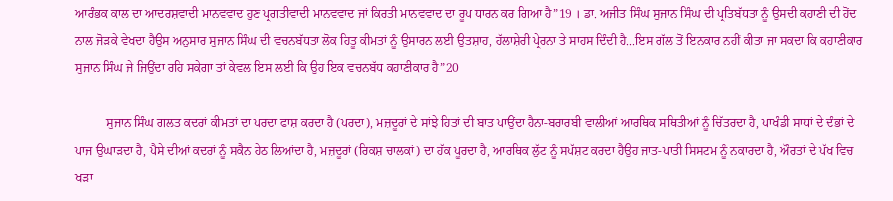ਆਰੰਭਕ ਕਾਲ ਦਾ ਆਦਰਸ਼ਵਾਦੀ ਮਾਨਵਵਾਦ ਹੁਣ ਪ੍ਰਗਤੀਵਾਦੀ ਮਾਨਵਵਾਦ ਜਾਂ ਕਿਰਤੀ ਮਾਨਵਵਾਦ ਦਾ ਰੂਪ ਧਾਰਨ ਕਰ ਗਿਆ ਹੈ”19 । ਡਾ. ਅਜੀਤ ਸਿੰਘ ਸੁਜਾਨ ਸਿੰਘ ਦੀ ਪ੍ਰਤਿਬੱਧਤਾ ਨੂੰ ਉਸਦੀ ਕਹਾਣੀ ਦੀ ਹੋਂਦ ਨਾਲ ਜੋੜਕੇ ਵੇਖਦਾ ਹੈਉਸ ਅਨੁਸਾਰ ਸੁਜਾਨ ਸਿੰਘ ਦੀ ਵਚਨਬੱਧਤਾ ਲੋਕ ਹਿਤੂ ਕੀਮਤਾਂ ਨੂੰ ਉਸਾਰਨ ਲਈ ਉਤਸ਼ਾਹ, ਹੱਲਾਸ਼ੇਰੀ ਪ੍ਰੇਰਨਾ ਤੇ ਸਾਹਸ ਦਿੰਦੀ ਹੈ...ਇਸ ਗੱਲ ਤੋਂ ਇਨਕਾਰ ਨਹੀਂ ਕੀਤਾ ਜਾ ਸਕਦਾ ਕਿ ਕਹਾਣੀਕਾਰ ਸੁਜਾਨ ਸਿੰਘ ਜੇ ਜਿਉਂਦਾ ਰਹਿ ਸਕੇਗਾ ਤਾਂ ਕੇਵਲ ਇਸ ਲਈ ਕਿ ਉਹ ਇਕ ਵਚਨਬੱਧ ਕਹਾਣੀਕਾਰ ਹੈ”20

          ਸੁਜਾਨ ਸਿੰਘ ਗਲਤ ਕਦਰਾਂ ਕੀਮਤਾਂ ਦਾ ਪਰਦਾ ਫਾਸ਼ ਕਰਦਾ ਹੈ (ਪਰਦਾ), ਮਜ਼ਦੂਰਾਂ ਦੇ ਸਾਂਝੇ ਹਿਤਾਂ ਦੀ ਬਾਤ ਪਾਉਂਦਾ ਹੈਨਾ-ਬਰਾਰਬੀ ਵਾਲੀਆਂ ਆਰਥਿਕ ਸਥਿਤੀਆਂ ਨੂੰ ਚਿੱਤਰਦਾ ਹੈ, ਪਾਖੰਡੀ ਸਾਧਾਂ ਦੇ ਦੰਭਾਂ ਦੇ ਪਾਜ ਉਘਾੜਦਾ ਹੈ, ਪੈਸੇ ਦੀਆਂ ਕਦਰਾਂ ਨੂੰ ਸਕੈਨ ਹੇਠ ਲਿਆਂਦਾ ਹੈ, ਮਜ਼ਦੂਰਾਂ (ਰਿਕਸ਼ ਚਾਲਕਾਂ) ਦਾ ਹੱਕ ਪੂਰਦਾ ਹੈ, ਆਰਥਿਕ ਲੁੱਟ ਨੂੰ ਸਪੱਸ਼ਟ ਕਰਦਾ ਹੈਉਹ ਜਾਤ-ਪਾਤੀ ਸਿਸਟਮ ਨੂੰ ਨਕਾਰਦਾ ਹੈ, ਔਰਤਾਂ ਦੇ ਪੱਖ ਵਿਚ ਖੜਾ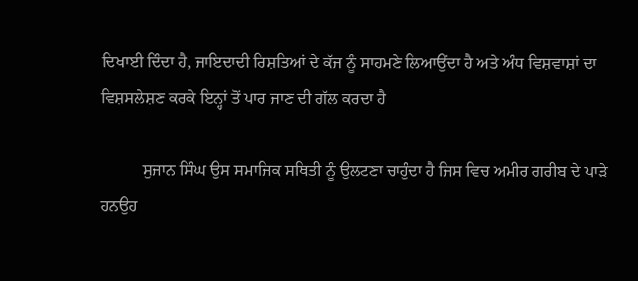ਦਿਖਾਈ ਦਿੰਦਾ ਹੈ, ਜਾਇਦਾਦੀ ਰਿਸ਼ਤਿਆਂ ਦੇ ਕੱਜ ਨੂੰ ਸਾਹਮਣੇ ਲਿਆਉਂਦਾ ਹੈ ਅਤੇ ਅੰਧ ਵਿਸ਼ਵਾਸ਼ਾਂ ਦਾ ਵਿਸ਼ਸਲੇਸ਼ਣ ਕਰਕੇ ਇਨ੍ਹਾਂ ਤੋਂ ਪਾਰ ਜਾਣ ਦੀ ਗੱਲ ਕਰਦਾ ਹੈ

          ਸੁਜਾਨ ਸਿੰਘ ਉਸ ਸਮਾਜਿਕ ਸਥਿਤੀ ਨੂੰ ਉਲਟਣਾ ਚਾਹੁੰਦਾ ਹੈ ਜਿਸ ਵਿਚ ਅਮੀਰ ਗਰੀਬ ਦੇ ਪਾੜੇ ਹਨਉਹ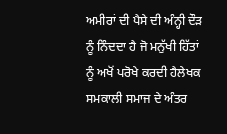ਅਮੀਰਾਂ ਦੀ ਪੈਸੇ ਦੀ ਅੰਨ੍ਹੀ ਦੌੜ ਨੂੰ ਨਿੰਦਦਾ ਹੈ ਜੋ ਮਨੁੱਖੀ ਹਿੱਤਾਂ ਨੂੰ ਅਖੋਂ ਪਰੋਖੇ ਕਰਦੀ ਹੈਲੇਖਕ ਸਮਕਾਲੀ ਸਮਾਜ ਦੇ ਅੰਤਰ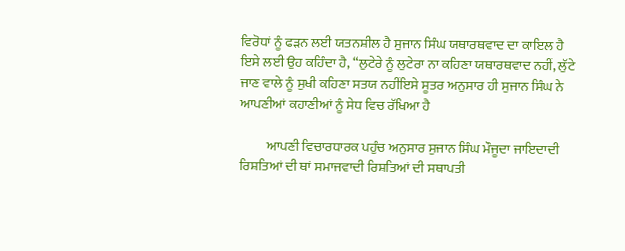ਵਿਰੋਧਾਂ ਨੂੰ ਫੜਨ ਲਈ ਯਤਨਸ਼ੀਲ ਹੈ ਸੁਜਾਨ ਸਿੰਘ ਯਥਾਰਥਵਾਦ ਦਾ ਕਾਇਲ ਹੈ ਇਸੇ ਲਈ ਉਹ ਕਹਿੰਦਾ ਹੈ, “ਲੁਟੇਰੇ ਨੂੰ ਲੁਟੇਰਾ ਨਾ ਕਹਿਣਾ ਯਥਾਰਥਵਾਦ ਨਹੀਂ, ਲੁੱਟੇ ਜਾਣ ਵਾਲੇ ਨੂੰ ਸੁਖੀ ਕਹਿਣਾ ਸਤਯ ਨਹੀਂਇਸੇ ਸੂਤਰ ਅਨੁਸਾਰ ਹੀ ਸੁਜਾਨ ਸਿੰਘ ਨੇ ਆਪਣੀਆਂ ਕਹਾਣੀਆਂ ਨੂੰ ਸੇਧ ਵਿਚ ਰੱਖਿਆ ਹੈ

          ਆਪਣੀ ਵਿਚਾਰਧਾਰਕ ਪਹੁੰਚ ਅਨੁਸਾਰ ਸੁਜਾਨ ਸਿੰਘ ਮੌਜੂਦਾ ਜਾਇਦਾਦੀ ਰਿਸ਼ਤਿਆਂ ਦੀ ਥਾਂ ਸਮਾਜਵਾਦੀ ਰਿਸ਼ਤਿਆਂ ਦੀ ਸਥਾਪਤੀ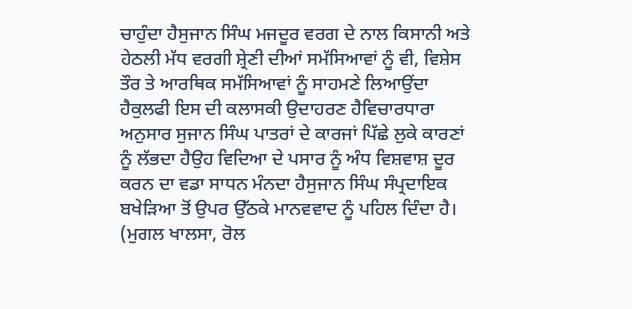ਚਾਹੁੰਦਾ ਹੈਸੁਜਾਨ ਸਿੰਘ ਮਜਦੂਰ ਵਰਗ ਦੇ ਨਾਲ ਕਿਸਾਨੀ ਅਤੇ ਹੇਠਲੀ ਮੱਧ ਵਰਗੀ ਸ਼੍ਰੇਣੀ ਦੀਆਂ ਸਮੱਸਿਆਵਾਂ ਨੂੰ ਵੀ, ਵਿਸ਼ੇਸ ਤੌਰ ਤੇ ਆਰਥਿਕ ਸਮੱਸਿਆਵਾਂ ਨੂੰ ਸਾਹਮਣੇ ਲਿਆਉਂਦਾ ਹੈਕੁਲਫੀ ਇਸ ਦੀ ਕਲਾਸਕੀ ਉਦਾਹਰਣ ਹੈਵਿਚਾਰਧਾਰਾ ਅਨੁਸਾਰ ਸੁਜਾਨ ਸਿੰਘ ਪਾਤਰਾਂ ਦੇ ਕਾਰਜਾਂ ਪਿੱਛੇ ਲੁਕੇ ਕਾਰਣਾਂ ਨੂੰ ਲੱਭਦਾ ਹੈਉਹ ਵਿਦਿਆ ਦੇ ਪਸਾਰ ਨੂੰ ਅੰਧ ਵਿਸ਼ਵਾਸ਼ ਦੂਰ ਕਰਨ ਦਾ ਵਡਾ ਸਾਧਨ ਮੰਨਦਾ ਹੈਸੁਜਾਨ ਸਿੰਘ ਸੰਪ੍ਰਦਾਇਕ ਬਖੇੜਿਆ ਤੋਂ ਉਪਰ ਉੱਠਕੇ ਮਾਨਵਵਾਦ ਨੂੰ ਪਹਿਲ ਦਿੰਦਾ ਹੈ। (ਮੁਗਲ ਖਾਲਸਾ, ਰੋਲ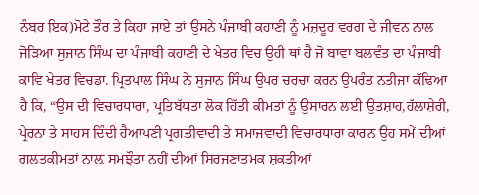ਨੰਬਰ ਇਕ)ਮੋਟੇ ਤੌਰ ਤੇ ਕਿਹਾ ਜਾਏ ਤਾਂ ਉਸਨੇ ਪੰਜਾਬੀ ਕਹਾਣੀ ਨੂੰ ਮਜ਼ਦੂਰ ਵਰਗ ਦੇ ਜੀਵਨ ਨਾਲ ਜੋੜਿਆ ਸੁਜਾਨ ਸਿੰਘ ਦਾ ਪੰਜਾਬੀ ਕਹਾਣੀ ਦੇ ਖੇਤਰ ਵਿਚ ਉਹੀ ਥਾਂ ਹੈ ਜੋ ਬਾਵਾ ਬਲਵੰਤ ਦਾ ਪੰਜਾਬੀ ਕਾਵਿ ਖੇਤਰ ਵਿਚਡਾ. ਪ੍ਰਿਤਪਾਲ ਸਿੰਘ ਨੇ ਸੁਜਾਨ ਸਿੰਘ ਉਪਰ ਚਰਚਾ ਕਰਨ ਉਪਰੰਤ ਨਤੀਜਾ ਕੱਢਿਆ ਹੈ ਕਿ, “ਉਸ ਦੀ ਵਿਚਾਰਧਾਰਾ, ਪ੍ਰਤਿਬੱਧਤਾ ਲੋਕ ਹਿੱਤੀ ਕੀਮਤਾਂ ਨੂੰ ਉਸਾਰਨ ਲਈ ਉਤਸ਼ਾਹ,ਹੱਲਾਸ਼ੇਰੀ, ਪ੍ਰੇਰਨਾ ਤੇ ਸਾਹਸ ਦਿੰਦੀ ਹੈਆਪਣੀ ਪ੍ਰਗਤੀਵਾਦੀ ਤੇ ਸਮਾਜਵਾਦੀ ਵਿਚਾਰਧਾਰਾ ਕਾਰਨ ਉਹ ਸਮੇਂ ਦੀਆਂ ਗਲਤਕੀਮਤਾਂ ਨਾਲ਼ ਸਮਝੌਤਾ ਨਹੀਂ ਦੀਆਂ ਸਿਰਜਣਾਤਮਕ ਸ਼ਕਤੀਆਂ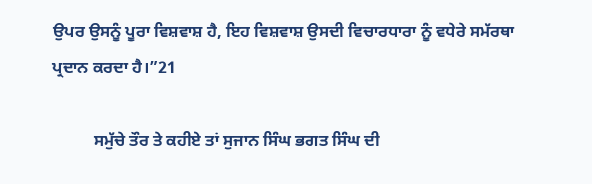ਉਪਰ ਉਸਨੂੰ ਪੂਰਾ ਵਿਸ਼ਵਾਸ਼ ਹੈ, ਇਹ ਵਿਸ਼ਵਾਸ਼ ਉਸਦੀ ਵਿਚਾਰਧਾਰਾ ਨੂੰ ਵਧੇਰੇ ਸਮੱਰਥਾ ਪ੍ਰਦਾਨ ਕਰਦਾ ਹੈ।”21

          ਸਮੁੱਚੇ ਤੌਰ ਤੇ ਕਹੀਏ ਤਾਂ ਸੁਜਾਨ ਸਿੰਘ ਭਗਤ ਸਿੰਘ ਦੀ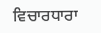ਵਿਚਾਰਧਾਰਾ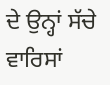ਦੇ ਉਨ੍ਹਾਂ ਸੱਚੇ ਵਾਰਿਸਾਂ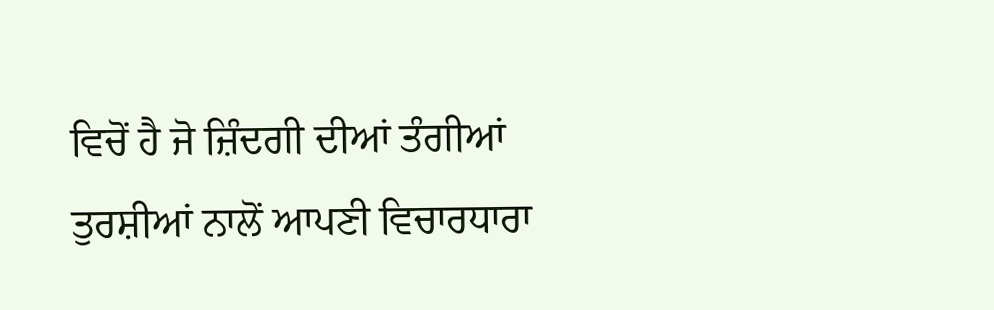ਵਿਚੋਂ ਹੈ ਜੋ ਜ਼ਿੰਦਗੀ ਦੀਆਂ ਤੰਗੀਆਂ ਤੁਰਸ਼ੀਆਂ ਨਾਲੋਂ ਆਪਣੀ ਵਿਚਾਰਧਾਰਾ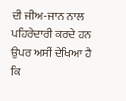ਦੀ ਜੀਅ-ਜਾਨ ਨਾਲ ਪਹਿਰੇਦਾਰੀ ਕਰਦੇ ਹਨ ਉਪਰ ਅਸੀਂ ਦੇਖਿਆ ਹੈ ਕਿ